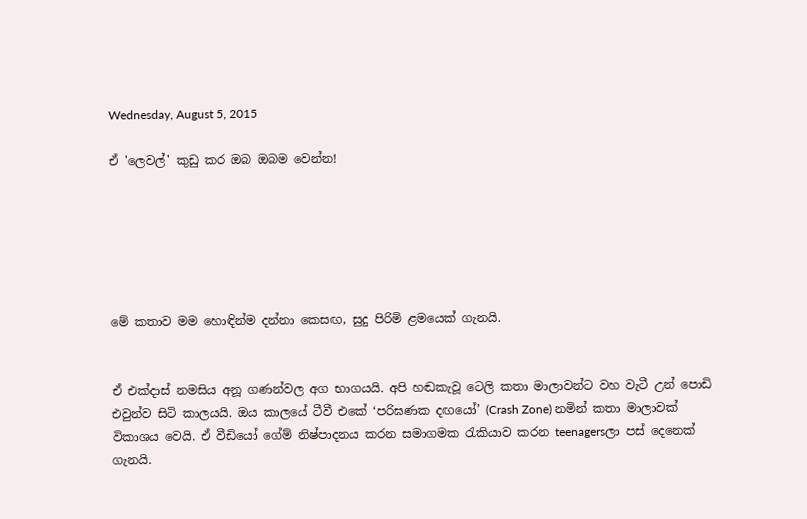Wednesday, August 5, 2015

ඒ 'ලෙවල්' කුඩු කර ඔබ ඔබම වෙන්න!






මේ කතාව මම හොඳින්ම දන්නා කෙසඟ, සුදු පිරිමි ළමයෙක් ගැනයි.


ඒ එක්දාස් නමසිය අනූ ගණන්වල අග භාගයයි. අපි හඬකැවූ ටෙලි කතා මාලාවන්ට වහ වැටී උන් පොඩි එවුන්ව සිටි කාලයයි. ඔය කාලයේ ටීවී එකේ ‘පරිඝණක දඟයෝ’ (Crash Zone) නමින් කතා මාලාවක් විකාශය වෙයි. ඒ වීඩියෝ ගේම් නිෂ්පාදනය කරන සමාගමක රැකියාව කරන teenagersලා පස් දෙනෙක් ගැනයි.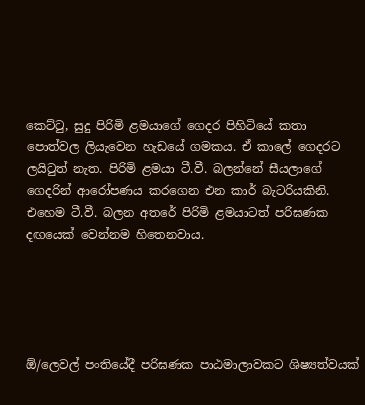කෙට්ටු, සුදු පිරිමි ළමයාගේ ගෙදර පිහිටියේ කතා පොත්වල ලියැවෙන හැඩයේ ගමකය. ඒ කාලේ ගෙදරට ලයිටුත් නැත. පිරිමි ළමයා ටී.වී. බලන්නේ සීයලාගේ ගෙදරින් ආරෝපණය කරගෙන එන කාර් බැටරියකිනි. එහෙම ටී.වී. බලන අතරේ පිරිමි ළමයාටත් පරිඝණක දඟයෙක් වෙන්නම හිතෙනවාය.





ඕ/ලෙවල් පංතියේදී පරිඝණක පාඨමාලාවකට ශිෂ්‍යත්වයක්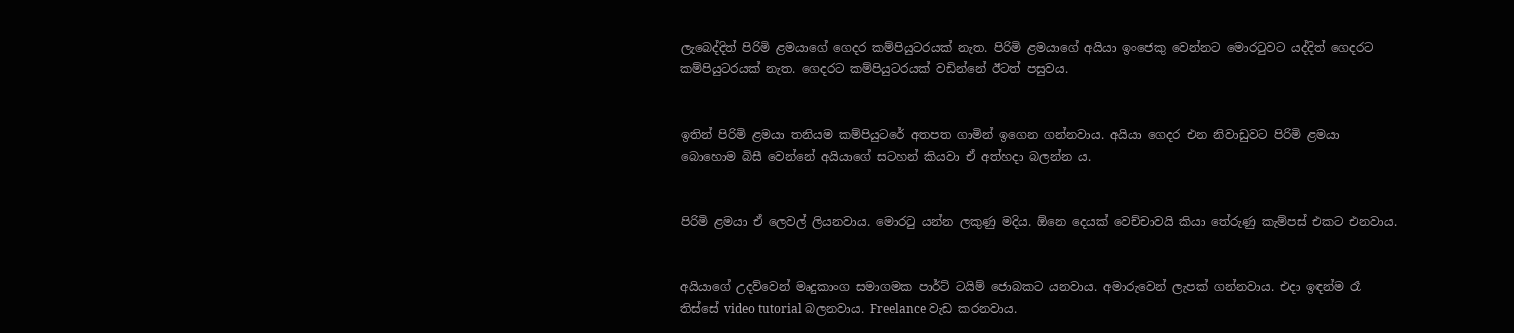ලැබෙද්දිත් පිරිමි ළමයාගේ ගෙදර කම්පියුටරයක් නැත. පිරිමි ළමයාගේ අයියා ඉංජෙකු වෙන්නට මොරටුවට යද්දිත් ගෙදරට කම්පියුටරයක් නැත. ගෙදරට කම්පියුටරයක් වඩින්නේ ඊටත් පසුවය.


ඉතින් පිරිමි ළමයා තනියම කම්පියුටරේ අතපත ගාමින් ඉගෙන ගන්නවාය. අයියා ගෙදර එන නිවාඩුවට පිරිමි ළමයා බොහොම බිසී වෙන්නේ අයියාගේ සටහන් කියවා ඒ අත්හදා බලන්න ය.


පිරිමි ළමයා ඒ ලෙවල් ලියනවාය. මොරටු යන්න ලකුණු මදිය. ඕනෙ දෙයක් වෙච්චාවයි කියා තේරුණු කැම්පස් එකට එනවාය.


අයියාගේ උදව්වෙන් මෘදුකාංග සමාගමක පාර්ට් ටයිම් ජොබකට යනවාය. අමාරුවෙන් ලැපක් ගන්නවාය. එදා ඉඳන්ම රෑ තිස්සේ video tutorial බලනවාය. Freelance වැඩ කරනවාය.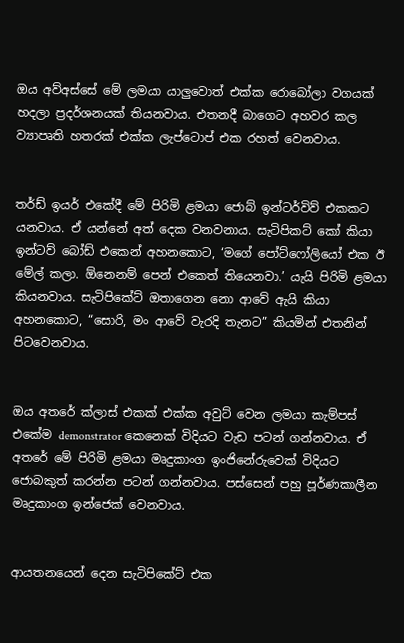ඔය අව්අස්සේ මේ ලමයා යාලුවොත් එක්ක රොබෝලා වගයක් හදලා ප්‍රදර්ශනයක් තියනවාය. එතනදී බාගෙට අහවර කල ව්‍යාපෘති හතරක් එක්ක ලැප්ටොප් එක රහත් වෙනවාය.


තර්ඩ් ඉයර් එකේදී මේ පිරිමි ළමයා ජොබ් ඉන්ටර්විව් එකකට යනවාය. ඒ යන්නේ අත් දෙක වනවනාය. සැටිපිකට් කෝ කියා ඉන්ටව් බෝඩ් එකෙන් අහනකොට, ‘මගේ පෝට්ෆෝලියෝ එක ඊ මේල් කලා. ඕනෙනම් පෙන් එකෙත් තියෙනවා.’ යැයි පිරිමි ළමයා කියනවාය. සැටිපිකේට් ඔතාගෙන නො ආවේ ඇයි කියා අහනකොට, “සොරි, මං ආවේ වැරදි තැනට” කියමින් එතනින් පිටවෙනවාය.


ඔය අතරේ ක්ලාස් එකක් එක්ක අවුට් වෙන ලමයා කැම්පස් එකේම demonstrator කෙනෙක් විදියට වැඩ පටන් ගන්නවාය. ඒ අතරේ මේ පිරිමි ළමයා මෘදුකාංග ඉංජිනේරුවෙක් විදියට ජොබකුත් කරන්න පටන් ගන්නවාය. පස්සෙන් පහු පූර්ණකාලීන මෘදුකාංග ඉන්ජෙක් වෙනවාය.


ආයතනයෙන් දෙන සැටිපිකේට් එක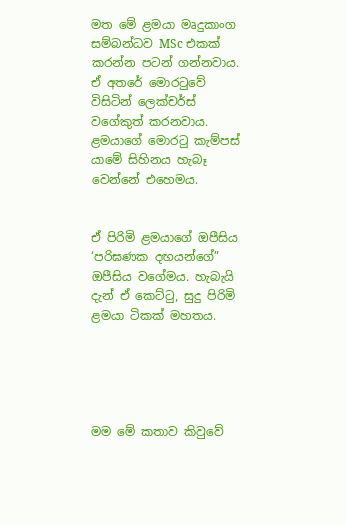මත මේ ළමයා මෘදුකාංග සම්බන්ධව MSc එකක් කරන්න පටන් ගන්නවාය. ඒ අතරේ මොරටුවේ විසිටින් ලෙක්චර්ස් වගේකුත් කරනවාය. ළමයාගේ මොරටු කැම්පස් යාමේ සිහිනය හැබෑ වෙන්නේ එහෙමය.


ඒ පිරිමි ළමයාගේ ඔපීසිය ‘පරිඝණක දඟයන්ගේ” ඔපීසිය වගේමය. හැබැයි දැන් ඒ කෙට්ටු, සුදු පිරිමි ළමයා ටිකක් මහතය.





මම මේ කතාව කිවුවේ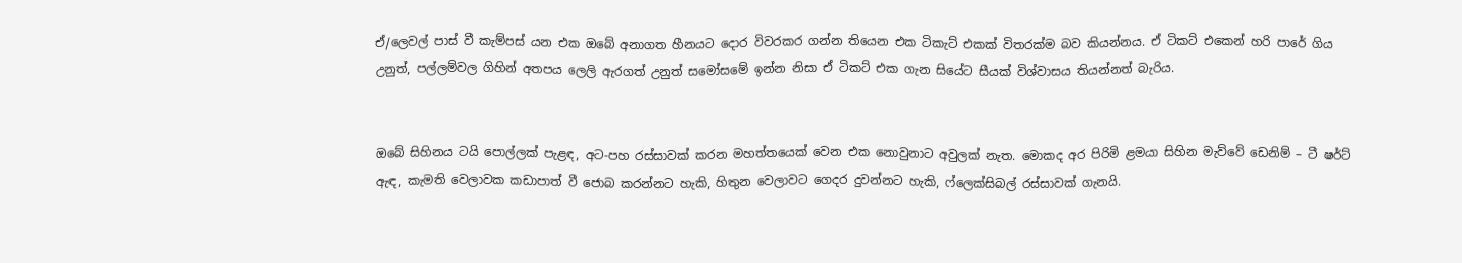ඒ/ලෙවල් පාස් වී කැම්පස් යන එක ඔබේ අනාගත හීනයට දොර විවරකර ගන්න තියෙන එක ටිකැට් එකක් විතරක්ම බව කියන්නය. ඒ ටිකට් එකෙන් හරි පාරේ ගිය උනුත්, පල්ලම්වල ගිහින් අතපය ලෙලි ඇරගත් උනුත් සමෝසමේ ඉන්න නිසා ඒ ටිකට් එක ගැන සියේට සීයක් විශ්වාසය තියන්නත් බැරිය.


ඔබේ සිහිනය ටයි පොල්ලක් පැළඳ, අට-පහ රස්සාවක් කරන මහත්තයෙක් වෙන එක නොවුනාට අවුලක් නැත. මොකද අර පිරිමි ළමයා සිහින මැව්වේ ඩෙනිම් – ටී ෂර්ට් ඇඳ, කැමති වෙලාවක කඩාපාත් වී ජොබ කරන්නට හැකි, හිතුන වෙලාවට ගෙදර දුවන්නට හැකි, ෆ්ලෙක්සිබල් රස්සාවක් ගැනයි.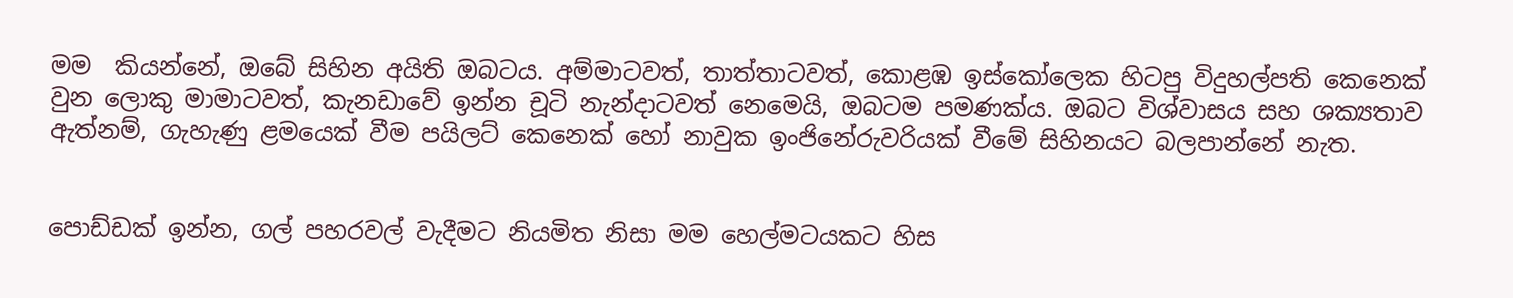මම  කියන්නේ, ඔබේ සිහින අයිති ඔබටය. අම්මාටවත්, තාත්තාටවත්, කොළඹ ඉස්කෝලෙක හිටපු විදුහල්පති කෙනෙක් වුන ලොකු මාමාටවත්, කැනඩාවේ ඉන්න චූටි නැන්දාටවත් නෙමෙයි, ඔබටම පමණක්ය. ඔබට විශ්වාසය සහ ශක්‍යතාව ඇත්නම්, ගැහැණු ළමයෙක් වීම පයිලට් කෙනෙක් හෝ නාවුක ඉංජිනේරුවරියක් වීමේ සිහිනයට බලපාන්නේ නැත.


පොඩ්ඩක් ඉන්න, ගල් පහරවල් වැදීමට නියමිත නිසා මම හෙල්මටයකට හිස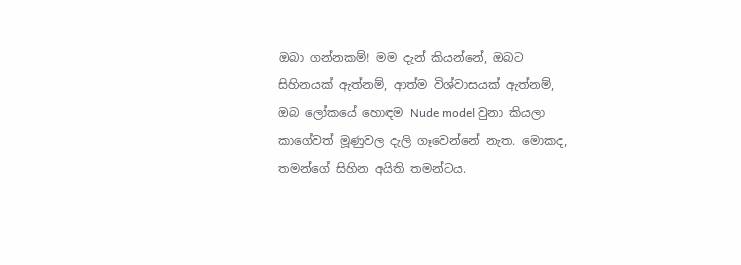ඔබා ගන්නකම්! මම දැන් කියන්නේ, ඔබට සිහිනයක් ඇත්නම්, ආත්ම විශ්වාසයක් ඇත්නම්, ඔබ ලෝකයේ හොඳම Nude model වුනා කියලා කාගේවත් මූණුවල දැලි ගෑවෙන්නේ නැත. මොකද, තමන්ගේ සිහින අයිති තමන්ටය.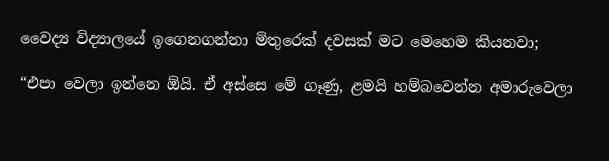වෛද්‍ය විද්‍යාලයේ ඉගෙනගන්නා මිතුරෙක් දවසක් මට මෙහෙම කියනවා;

“එපා වෙලා ඉන්නෙ ඕයි. ඒ අස්සෙ මේ ගෑණු, ළමයි හම්බවෙන්න අමාරුවෙලා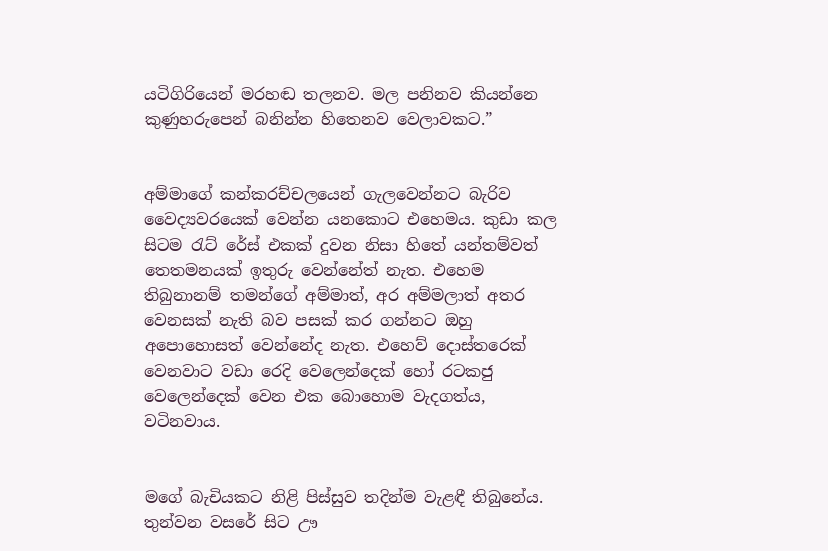යටිගිරියෙන් මරහඬ තලනව. මල පනිනව කියන්නෙ කුණුහරුපෙන් බනින්න හිතෙනව වෙලාවකට.”


අම්මාගේ කන්කරච්චලයෙන් ගැලවෙන්නට බැරිව වෛද්‍යවරයෙක් වෙන්න යනකොට එහෙමය. කුඩා කල සිටම රැට් රේස් එකක් දුවන නිසා හිතේ යන්තම්වත් තෙතමනයක් ඉතුරු වෙන්නේත් නැත. එහෙම තිබුනානම් තමන්ගේ අම්මාත්, අර අම්මලාත් අතර වෙනසක් නැති බව පසක් කර ගන්නට ඔහු අපොහොසත් වෙන්නේද නැත. එහෙව් දොස්තරෙක් වෙනවාට වඩා රෙදි වෙලෙන්දෙක් හෝ රටකජු වෙලෙන්දෙක් වෙන එක බොහොම වැදගත්ය, වටිනවාය.


මගේ බැචියකට නිළි පිස්සුව තදින්ම වැළඳී තිබුනේය. තුන්වන වසරේ සිට ඌ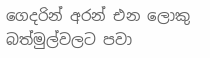ගෙදරින් අරන් එන ලොකු බත්මුල්වලට පවා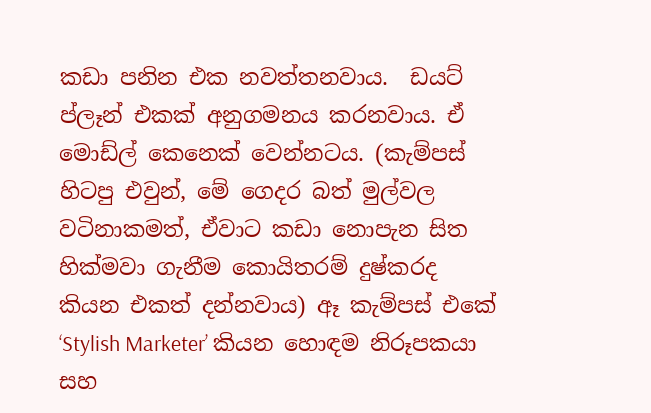කඩා පනින එක නවත්තනවාය.  ඩයට් ප්ලෑන් එකක් අනුගමනය කරනවාය. ඒ මොඩ්ල් කෙනෙක් වෙන්නටය. (කැම්පස් හිටපු එවුන්, මේ ගෙදර බත් මුල්වල වටිනාකමත්, ඒවාට කඩා නොපැන සිත හික්මවා ගැනීම කොයිතරම් දුෂ්කරද කියන එකත් දන්නවාය) ඈ කැම්පස් එකේ ‘Stylish Marketer’ කියන හොඳම නිරූපකයා සහ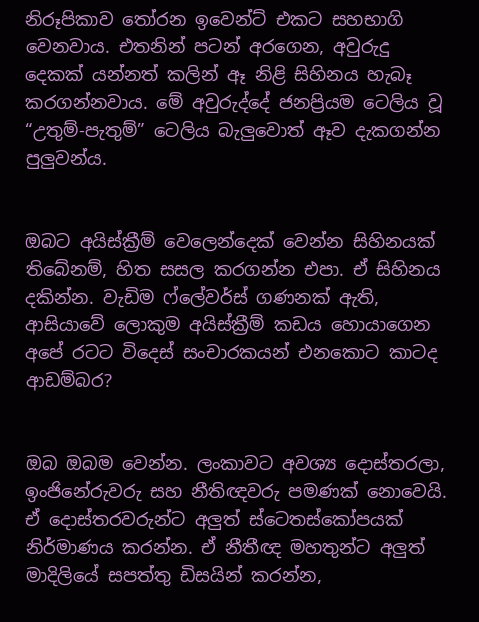නිරූපිකාව තෝරන ඉවෙන්ට් එකට සහභාගි වෙනවාය. එතනින් පටන් අරගෙන, අවුරුදු දෙකක් යන්නත් කලින් ඈ නිළි සිහිනය හැබෑ කරගන්නවාය. මේ අවුරුද්දේ ජනප්‍රියම ටෙලිය වූ “උතුම්-පැතුම්” ටෙලිය බැලුවොත් ඈව දැකගන්න පුලුවන්ය.


ඔබට අයිස්ක්‍රීම් වෙලෙන්දෙක් වෙන්න සිහිනයක් තිබේනම්, හිත සසල කරගන්න එපා. ඒ සිහිනය දකින්න. වැඩිම ෆ්ලේවර්ස් ගණනක් ඇති, ආසියාවේ ලොකුම අයිස්ක්‍රීම් කඩය හොයාගෙන අපේ රටට විදෙස් සංචාරකයන් එනකොට කාටද ආඩම්බර?


ඔබ ඔබම වෙන්න. ලංකාවට අවශ්‍ය දොස්තරලා, ඉංජිනේරුවරු සහ නීතිඥවරු පමණක් නොවෙයි. ඒ දොස්තරවරුන්ට අලුත් ස්ටෙතස්කෝපයක් නිර්මාණය කරන්න. ඒ නීතීඥ මහතුන්ට අලුත් මාදිලියේ සපත්තු ඩිසයින් කරන්න,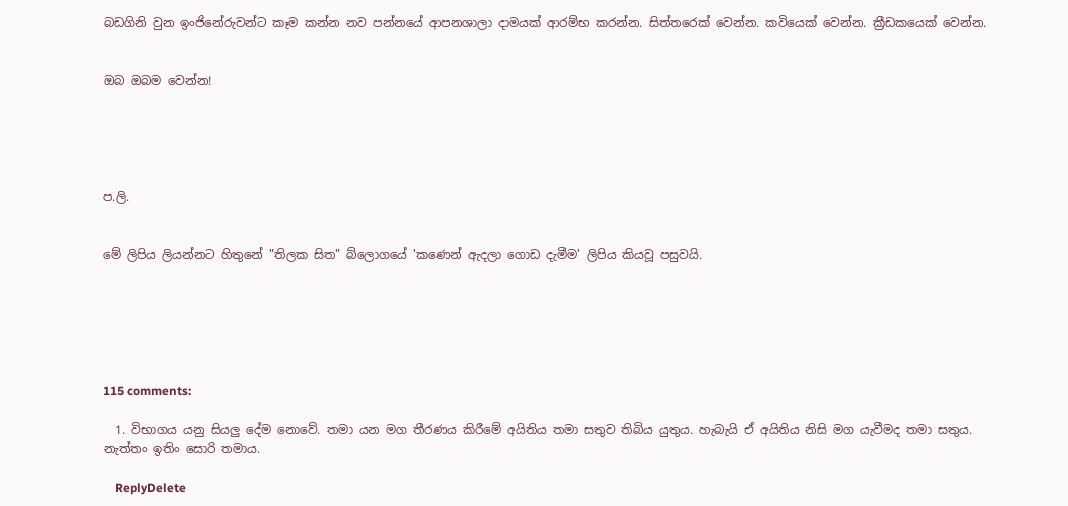බඩගිනි වුන ඉංජිනේරුවන්ට කෑම කන්න නව පන්නයේ ආපනශාලා දාමයක් ආරම්භ කරන්න. සිත්තරෙක් වෙන්න. කවියෙක් වෙන්න. ක්‍රීඩකයෙක් වෙන්න.


ඔබ ඔබම වෙන්න!





ප.ලි.


මේ ලිපිය ලියන්නට හිතුනේ "තිලක සිත" බ්ලොගයේ 'කණෙන් ඇදලා ගොඩ දැමීම' ලිපිය කියවූ පසුවයි.






115 comments:

  1. විභාගය යනු සියලු දේම නොවේ. තමා යන මග තීරණය කිරීමේ අයිතිය තමා සතුව තිබිය යුතුය. හැබැයි ඒ අයිතිය නිසි මග යැවීමද තමා සතුය. නැත්තං ඉතිං සොරි තමාය.

    ReplyDelete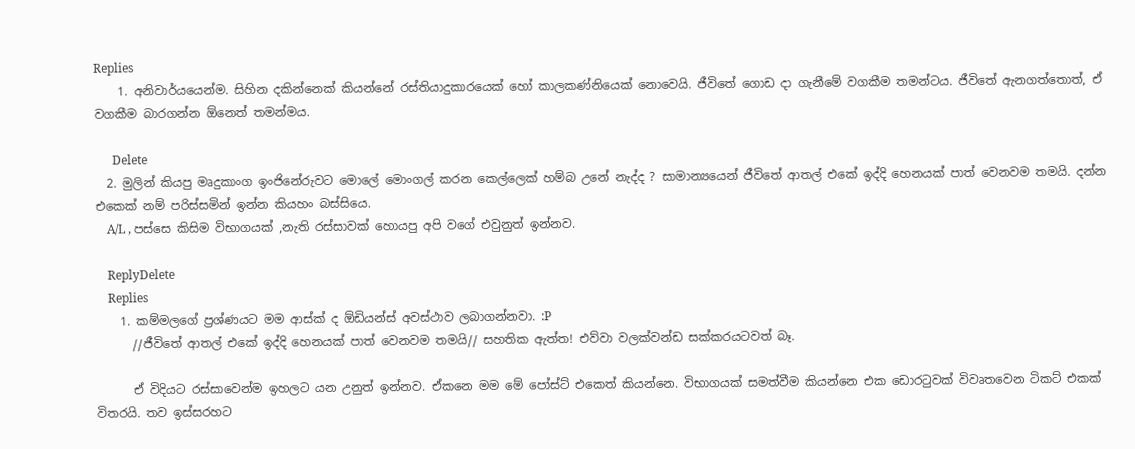Replies
    1. අනිවාර්යයෙන්ම. සිහින දකින්නෙක් කියන්නේ රස්තියාදුකාරයෙක් හෝ කාලකණ්නියෙක් නොවෙයි. ජීවිතේ ගොඩ දා ගැනීමේ වගකීම තමන්ටය. ජීවිතේ ඇනගත්තොත්, ඒ වගකීම බාරගන්න ඕනෙත් තමන්මය.

      Delete
  2. මුලින් කියපු මෘදුකාංග ඉංජිනේරුවට මොලේ මොංගල් කරන කෙල්ලෙක් හම්බ උනේ නැද්ද ? සාමාන්‍යයෙන් ජීවිතේ ආතල් එකේ ඉද්දි හෙනයක් පාත් වෙනවම තමයි. දන්න එකෙක් නම් පරිස්සමින් ඉන්න කියහං බස්සියෙ.
    A/L , පස්සෙ කිසිම විභාගයක් ,නැති රස්සාවක් හොයපු අපි වගේ එවුනුත් ඉන්නව.

    ReplyDelete
    Replies
    1. කම්මලගේ ප්‍රශ්ණයට මම ආස්ක් ද ඕඩියන්ස් අවස්ථාව ලබාගන්නවා. :P
      //ජීවිතේ ආතල් එකේ ඉද්දි හෙනයක් පාත් වෙනවම තමයි// සහතික ඇත්ත! එව්වා වලක්වන්ඩ සක්කරයටවත් බෑ.

      ඒ විදියට රස්සාවෙන්ම ඉහලට යන උනුත් ඉන්නව. ඒකනෙ මම මේ පෝස්ට් එකෙත් කියන්නෙ. විභාගයක් සමත්වීම කියන්නෙ එක ඩොරටුවක් විවෘතවෙන ටිකට් එකක් විතරයි. තව ඉස්සරහට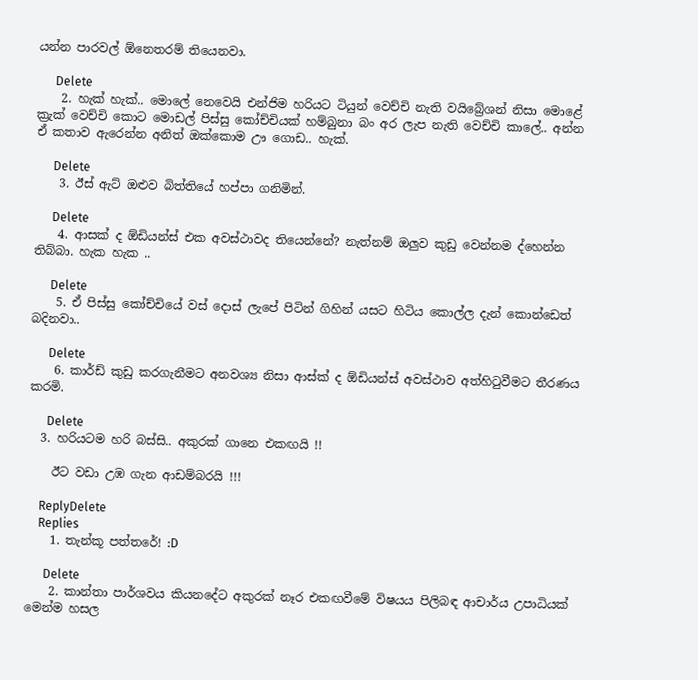යන්න පාරවල් ඕනෙතරම් තියෙනවා.

      Delete
    2. හැක් හැක්.. මොලේ නෙවෙයි එන්ජිම හරියට ටියුන් වෙච්චි නැති වයිබ්‍රේශන් නිසා මොළේ ක්‍රැක් වෙච්චි කොට මොඩල් පිස්සු කෝච්චියක් හම්බුනා බං අර ලැප නැති වෙච්චි කාලේ.. අන්න ඒ කතාව ඇරෙන්න අනිත් ඔක්කොම ඌ ගොඩ.. හැක්.

      Delete
    3. ඊස් ඇට් ඔළුව බිත්තියේ හප්පා ගනිමින්.

      Delete
    4. ආසක් ද ඕඩියන්ස් එක අවස්ථාවද තියෙන්නේ? නැත්නම් ඔලුව කුඩු වෙන්නම ද්හෙන්න තිබ්බා. හැක හැක ..

      Delete
    5. ඒ පිස්සු කෝච්චියේ වස් දොස් ලැපේ පිටින් ගිහින් යසට හිටිය කොල්ල දැන් කොන්ඩෙත් බදිනවා..

      Delete
    6. කාර්ඩ් කුඩු කරගැනීමට අනවශ්‍ය නිසා ආස්ක් ද ඕඩියන්ස් අවස්ථාව අත්හිටුවීමට තීරණය කරමි.

      Delete
  3. හරියටම හරි බස්සි.. අකුරක් ගානෙ එකඟයි !!

    ඊට වඩා උඹ ගැන ආඩම්බරයි !!!

    ReplyDelete
    Replies
    1. තැන්කූ පත්තරේ! :D

      Delete
    2. කාන්තා පාර්ශවය කියනදේට අකුරක් නෑර එකඟවීමේ විෂයය පිලිබඳ ආචාර්ය උපාධියක් මෙන්ම හසල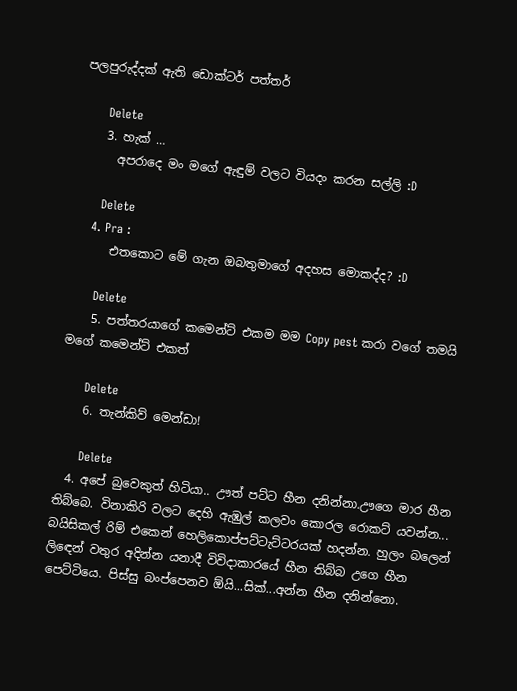පලපුරුද්දක් ඇති ඩොක්ටර් පත්තර්

      Delete
    3. හැක් …
      අපරාදෙ මං මගේ ඇඳුම් වලට වියදං කරන සල්ලි :D

      Delete
    4. Pra :
      එතකොට මේ ගැන ඔබතුමාගේ අදහස මොකද්ද? :D

      Delete
    5. පත්තරයාගේ කමෙන්ට් එකම මම Copy pest කරා වගේ තමයි මගේ කමෙන්ට් එකත්

      Delete
    6. තැන්කිව් මෙන්ඩා!

      Delete
  4. අපේ බුවෙකුත් හිටියා.. ඌත් පට්ට හීන දනින්නා.ඌගෙ මාර හීන තිබ්බෙ. විනාකිරි වලට දෙහි ඇඹුල් කලවං කොරල රොකට් යවන්න... බයිසිකල් රිම් එකෙන් හෙලිකොප්පට්ටැට්ටරයක් හදන්න. හුලං බලෙන් ලි‍ඳෙන් වතුර අදින්න යනාදී විවිදාකාරයේ හීන තිබ්බ උගෙ හීන පෙට්ටියෙ. පිස්සු බංප්පෙනව ඕයි...සික්...අන්න හීන දනින්නො.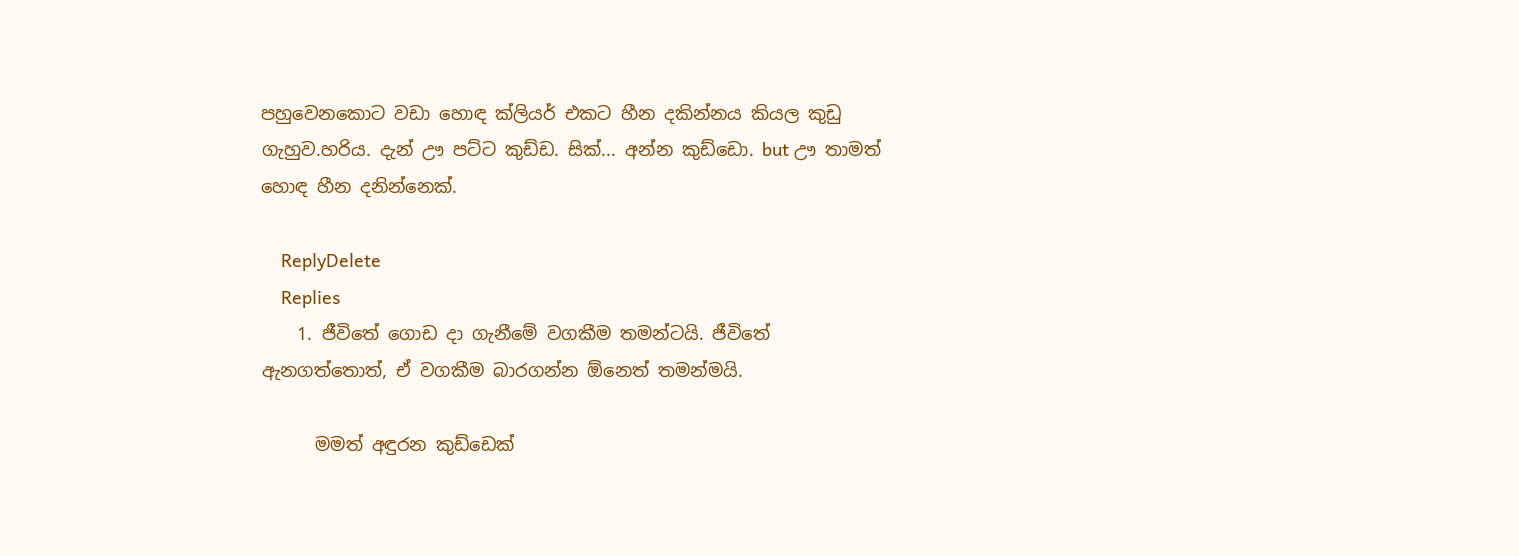පහුවෙනකොට වඩා හොඳ ක්ලියර් එකට හීන දකින්නය කියල කුඩු ගැහුව.හරිය. දැන් ඌ පට්ට කුඩ්ඩ. සික්... අන්න කුඩ්ඩො. but ඌ තාමත් හොඳ හීන දනින්නෙක්.

    ReplyDelete
    Replies
    1. ජීවිතේ ගොඩ දා ගැනීමේ වගකීම තමන්ටයි. ජීවිතේ ඇනගත්තොත්, ඒ වගකීම බාරගන්න ඕනෙත් තමන්මයි.

      මමත් අඳුරන කුඩ්ඩෙක්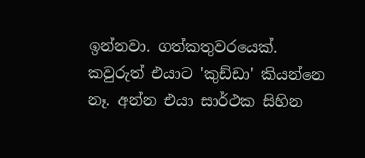ඉන්නවා. ගත්කතුවරයෙක්. කවුරුත් එයාට 'කුඩ්ඩා' කියන්නෙ නෑ. අන්න එයා සාර්ථක සිහින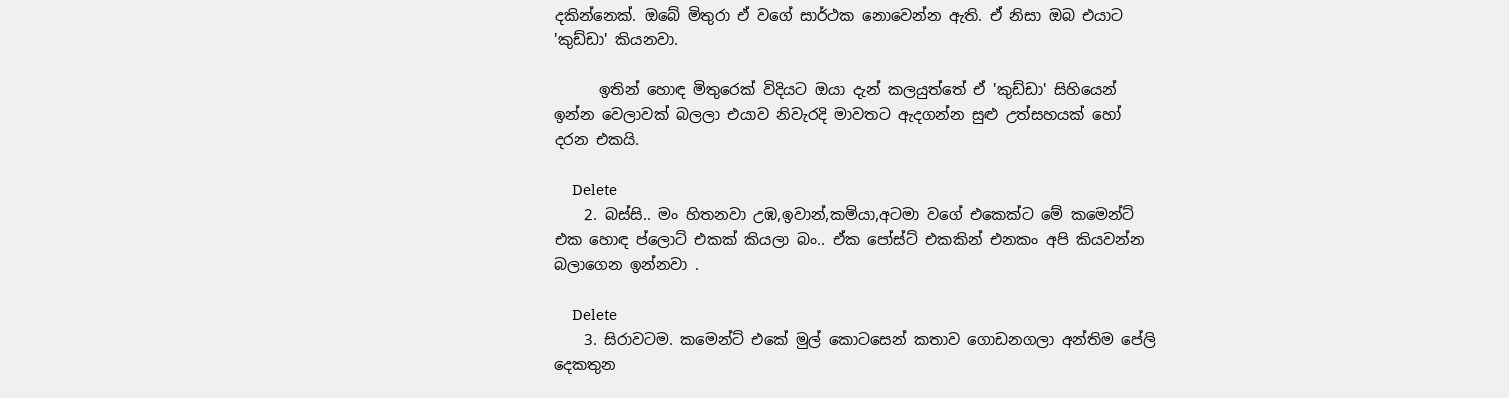දකින්නෙක්. ඔබේ මිතුරා ඒ වගේ සාර්ථක නොවෙන්න ඇති. ඒ නිසා ඔබ එයාට 'කුඩ්ඩා' කියනවා.

      ඉතින් හොඳ මිතුරෙක් විදියට ඔයා දැන් කලයුත්තේ ඒ 'කුඩ්ඩා' සිහියෙන් ඉන්න වෙලාවක් බලලා එයාව නිවැරදි මාවතට ඇදගන්න සුළු උත්සහයක් හෝ දරන එකයි.

      Delete
    2. බස්සි.. මං හිතනවා උඹ,ඉවාන්,කමියා,අටමා වගේ එකෙක්ට මේ කමෙන්ට් එක හොඳ ප්ලොට් එකක් කියලා බං.. ඒක පෝස්ට් එකකින් එනකං අපි කියවන්න බලාගෙන ඉන්නවා .

      Delete
    3. සිරාවටම. කමෙන්ට් එකේ මුල් කොටසෙන් කතාව ගොඩනගලා අන්තිම පේලි දෙකතුන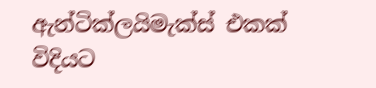ඇන්ටික්ලයිමැක්ස් එකක් විදියට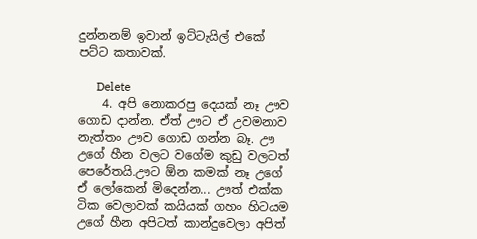දුන්නනම් ඉවාන් ඉට්ටැයිල් එකේ පට්ට කතාවක්.

      Delete
    4. අපි නොකරපු දෙයක් නෑ ඌව ගොඩ දාන්න. ඒත් ඌට ඒ උවමනාව නැත්තං ඌව ගොඩ ගන්න බෑ. ඌ උගේ හීන වලට වගේම කුඩු වලටත් පෙරේතයි.ඌට ඕන කමක් නෑ උගේ ඒ ලෝකෙන් මිදෙන්න... ඌත් එක්ක ටික වෙලාවක් කයියක් ගහං හිටයම උගේ හීන අපිටත් කාන්දුවෙලා අපිත්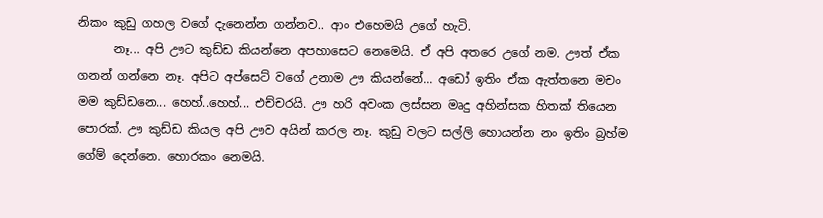නිකං කුඩු ගහල වගේ දැනෙන්න ගන්නව.. ආං එහෙමයි උගේ හැටි.
      නෑ... අපි ඌට කුඩ්ඩ කියන්නෙ අපහාසෙට නෙමෙයි. ඒ අපි අතරෙ උගේ නම. ඌත් ඒක ගනන් ගන්නෙ නෑ. අපිට අප්සෙට් වගේ උනාම ඌ කියන්නේ... අඩෝ ඉතිං ඒක ඇත්තනෙ මචං මම කුඩ්ඩනෙ... හෙහ්..හෙහ්... එච්චරයි. ඌ හරි අවංක ලස්සන මෘදු අහින්සක හිතක් තියෙන පොරක්. ඌ කුඩ්ඩ කියල අපි ඌව අයින් කරල නෑ. කුඩු වලට සල්ලි හොයන්න නං ඉතිං බ්‍රහ්ම ගේම් දෙන්නෙ. හොරකං නෙමයි.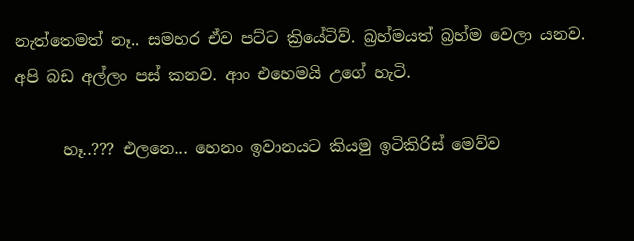නැත්තෙමත් නෑ.. සමහර ඒව පට්ට ක්‍රියේටිව්. බ්‍රහ්මයත් බ්‍රහ්ම වෙලා යනව. අපි බඩ අල්ලං පස් කනව. ආං එහෙමයි උගේ හැටි.

      හෑ..??? එලනෙ... හෙනං ඉවානයට කියමු ඉටිකිරිස් මෙව්ව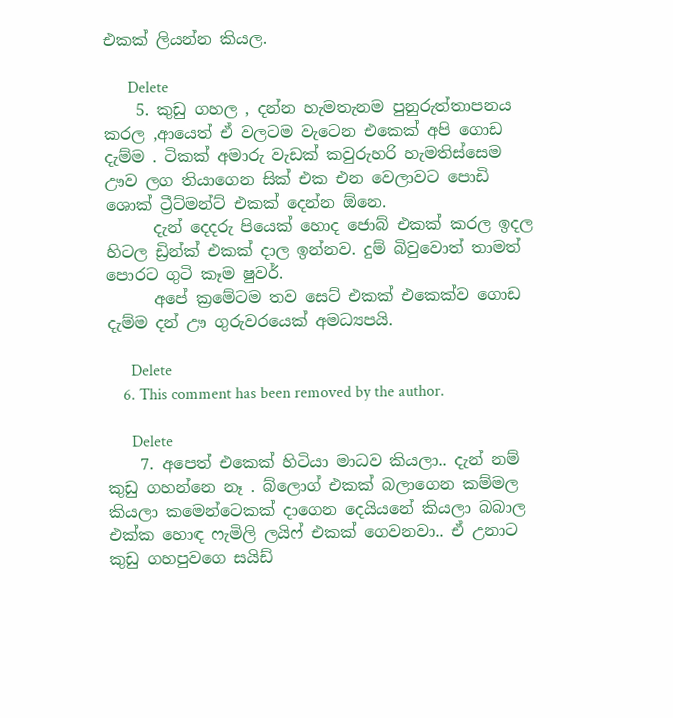එකක් ලියන්න කියල.

      Delete
    5. කුඩු ගහල , දන්න හැමතැනම පුනුරුත්තාපනය කරල ,ආයෙත් ඒ වලටම වැටෙන එකෙක් අපි ගොඩ දැම්ම . ටිකක් අමාරු වැඩක් කවුරුහරි හැමතිස්සෙම ඌව ලග තියාගෙන සික් එක එන වෙලාවට පොඩි ශොක් ට්‍රීට්මන්ට් එකක් දෙන්න ඕනෙ.
      දැන් දෙදරු පියෙක් හොද ජොබ් එකක් කරල ඉදල හිටල ඩ්‍රින්ක් එකක් දාල ඉන්නව. දුම් බිවුවොත් තාමත් පොරට ගුටි කෑම ෂුවර්.
      අපේ ක්‍රමේටම තව සෙට් එකක් එකෙක්ව ගොඩ දැම්ම දන් ඌ ගුරුවරයෙක් අමධ්‍යපයි.

      Delete
    6. This comment has been removed by the author.

      Delete
    7. අපෙත් එකෙක් හිටියා මාධව කියලා.. දැන් නම් කුඩු ගහන්නෙ නෑ . බ්ලොග් එකක් බලාගෙන කම්මල කියලා කමෙන්ටෙකක් දාගෙන දෙයියනේ කියලා බබාල එක්ක හොඳ ෆැමිලි ලයිෆ් එකක් ගෙවනවා.. ඒ උනාට කුඩු ගහපුවගෙ සයිඩ්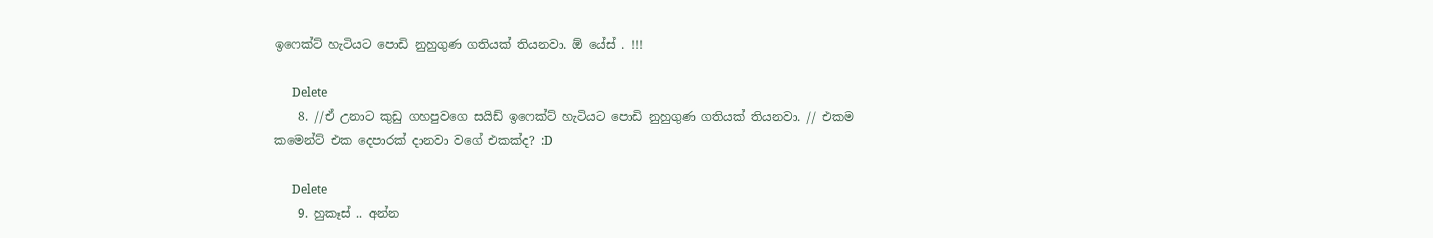ඉෆෙක්ට් හැටියට පොඩි නුහුගුණ ගතියක් තියනවා. ඕ යේස් . !!!

      Delete
    8. //ඒ උනාට කුඩු ගහපුවගෙ සයිඩ් ඉෆෙක්ට් හැටියට පොඩි නුහුගුණ ගතියක් තියනවා. // එකම කමෙන්ට් එක දෙපාරක් දානවා වගේ එකක්ද? :D

      Delete
    9. හුකෑස් .. අන්න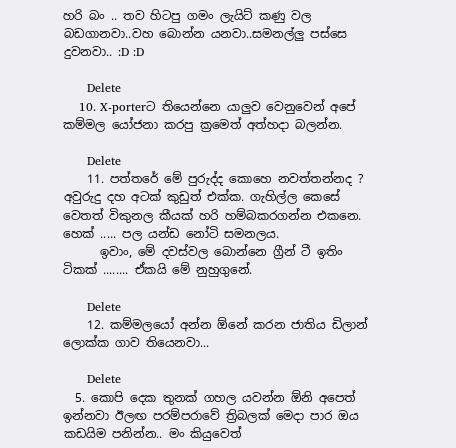හරි බං .. තව හිටපු ගමං ලැයිට් කණු වල බඩගානවා..වහ බොන්න යනවා..සමනල්ලු පස්සෙ දුවනවා.. :D :D

      Delete
    10. X-porterට තියෙන්නෙ යාලුව වෙනුවෙන් අපේ කම්මල යෝජනා කරපු ක්‍රමෙත් අත්හදා බලන්න.

      Delete
    11. පත්තරේ මේ පුරුද්ද කොහෙ නවත්තන්නද ? අවුරුදු දහ අටක් කුඩුත් එක්ක. ගැහිල්ල කෙසේ වෙතත් විකුනල කීයක් හරි හම්බකරගන්න එකනෙ. හෙක් ..... පල යන්ඩ නෝටි සමනලය.
      ඉවාං, මේ දවස්වල බොන්නෙ ග්‍රීන් ටී ඉතිං ටිකක් ........ ඒකයි මේ නුහුගුනේ.

      Delete
    12. කම්මලයෝ අන්න ඕනේ කරන ජාතිය ඩිලාන් ලොක්ක ගාව තියෙනවා...

      Delete
  5. කොපි දෙක තුනක් ගහල යවන්න ඕනි අපෙත් ඉන්නවා ඊලඟ පරම්පරාවේ ත්‍රිබලක් මෙදා පාර ඔය කඩයිම පනින්න.. මං කියුවෙත්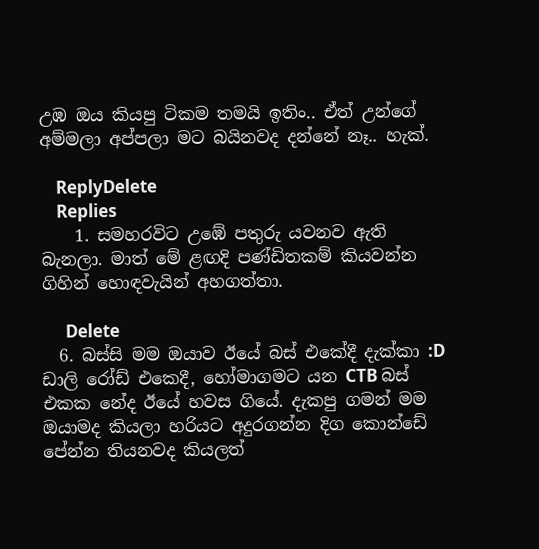උඹ ඔය කියපු ටිකම තමයි ඉතිං.. ඒත් උන්ගේ අම්මලා අප්පලා මට බයිනවද දන්නේ නෑ.. හැක්.

    ReplyDelete
    Replies
    1. සමහරවිට උඹේ පතුරු යවනව ඇති බැනලා. මාත් මේ ළඟදි පණ්ඩිතකම් කියවන්න ගිහින් හොඳවැයින් අහගත්තා.

      Delete
  6. බස්සි මම ඔයාව ඊයේ බස් එකේදී දැක්කා :D ඩාලි රෝඩ් එකෙදී, හෝමාගමට යන CTB බස් එකක නේද ඊයේ හවස ගියේ. දැකපු ගමන් මම ඔයාමද කියලා හරියට අදුරගන්න දිග කොන්ඩේ පේන්න තියනවද කියලත්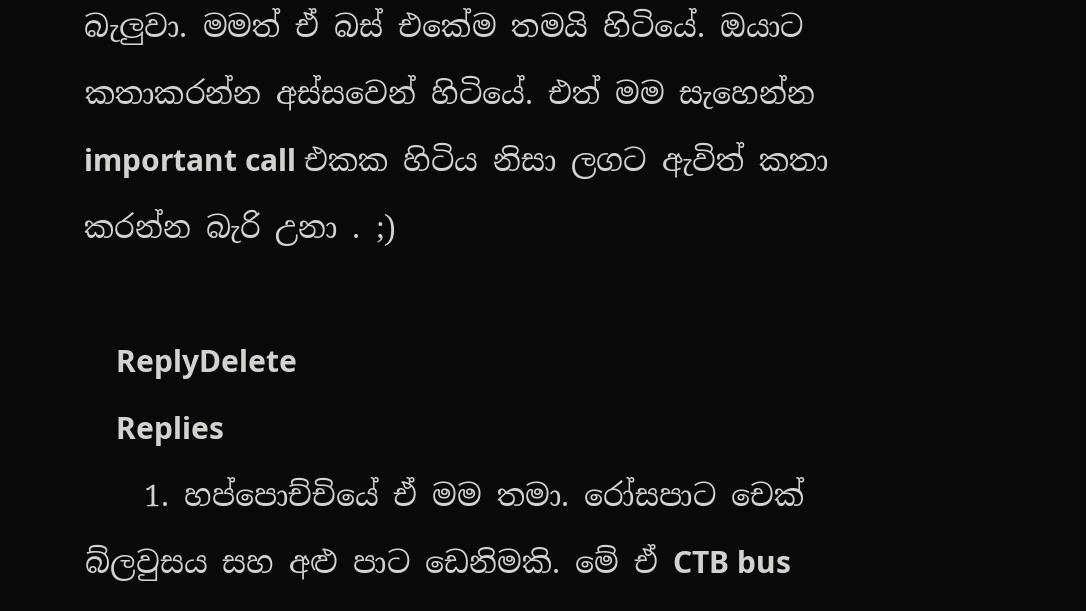බැලුවා. මමත් ඒ බස් එකේම තමයි හිටියේ. ඔයාට කතාකරන්න අස්සවෙන් හිටියේ. එත් මම සැහෙන්න important call එකක හිටිය නිසා ලගට ඇවිත් කතා කරන්න බැරි උනා . ;)

    ReplyDelete
    Replies
    1. හප්පොච්චියේ ඒ මම තමා. රෝසපාට චෙක් බ්ලවුසය සහ අළු පාට ඩෙනිමකි. මේ ඒ CTB bus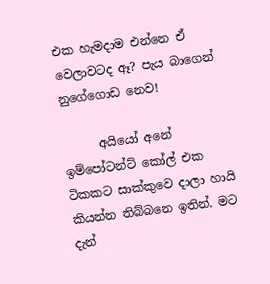එක හැමදාම එන්නෙ ඒ වෙලාවටද ඈ? පැය බාගෙන් නුගේගොඩ නෙව!

      අයියෝ අනේ ඉම්පෝටන්ට් කෝල් එක ටිකකට සාක්කුවෙ දාලා හායි කියන්න තිබ්බනෙ ඉතින්. මට දැන්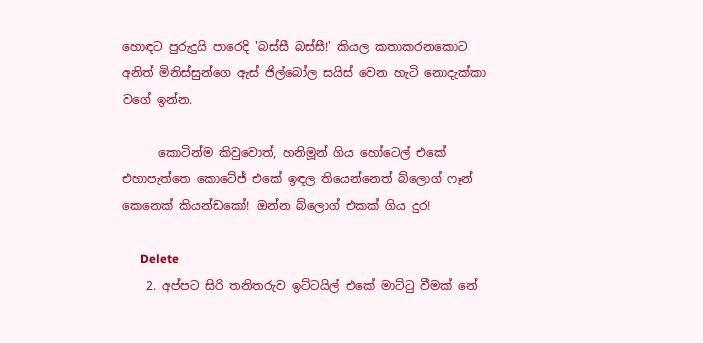හොඳට පුරුදුයි පාරෙදි 'බස්සී බස්සී!' කියල කතාකරනකොට අනිත් මිනිස්සුන්ගෙ ඇස් ජිල්බෝල සයිස් වෙන හැටි නොදැක්කා වගේ ඉන්න.

      කොටින්ම කිවුවොත්, හනිමූන් ගිය හෝටෙල් එකේ එහාපැත්තෙ කොටේජ් එකේ ඉඳල තියෙන්නෙත් බ්ලොග් ෆෑන් කෙනෙක් කියන්ඩකෝ! ඔන්න බ්ලොග් එකක් ගිය දුර!

      Delete
    2. අප්පට සිරි තනිතරුව ඉට්ටයිල් එකේ මාට්ටු වීමක් නේ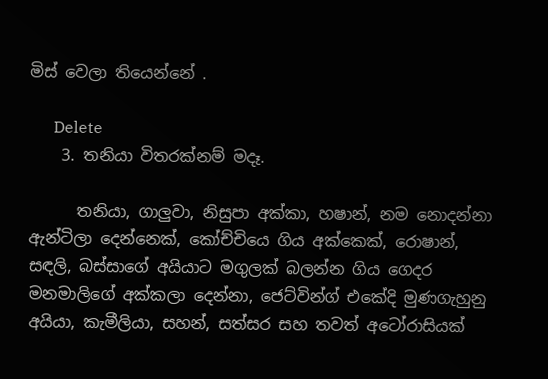මිස් වෙලා තියෙන්නේ .

      Delete
    3. තනියා විතරක්නම් මදෑ.

      තනියා, ගාලුවා, නිසුපා අක්කා, හෂාන්, නම නොදන්නා ඇන්ටිලා දෙන්නෙක්, කෝච්චියෙ ගිය අක්කෙක්, රොෂාන්, සඳලි, බස්සාගේ අයියාට මගුලක් බලන්න ගිය ගෙදර මනමාලිගේ අක්කලා දෙන්නා, ජෙට්වින්ග් එකේදි මුණගැහුනු අයියා, කැමීලියා, සහන්, සත්සර සහ තවත් අටෝරාසියක්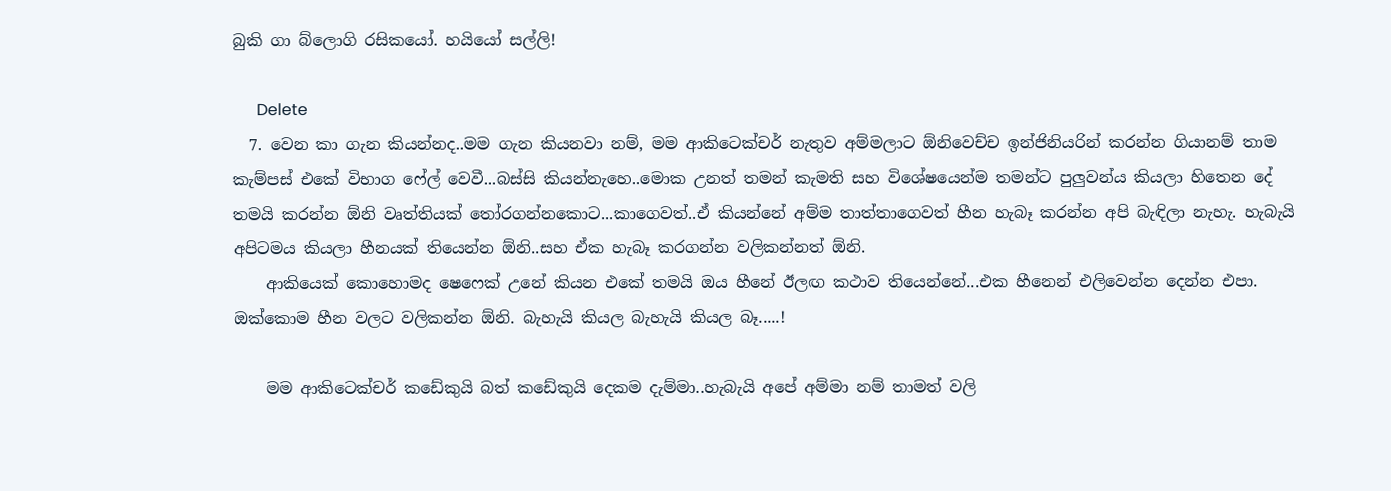බුකි ගා බ්ලොගි රසිකයෝ. හයියෝ සල්ලි!

      Delete
  7. වෙන කා ගැන කියන්නද..මම ගැන කියනවා නම්, මම ආකිටෙක්චර් නැතුව අම්මලාට ඕනිවෙච්ච ඉන්ජිනියරින් කරන්න ගියානම් තාම කැම්පස් එකේ විභාග ෆේල් වෙවී...බස්සි කියන්නැහෙ..මොක උනත් තමන් කැමති සහ විශේෂයෙන්ම තමන්ට පුලුවන්ය කියලා හිතෙන දේ තමයි කරන්න ඕනි වෘත්තියක් තෝරගන්නකොට...කාගෙවත්..ඒ කියන්නේ අම්ම තාත්තාගෙවත් හීන හැබෑ කරන්න අපි බැඳිලා නැහැ. හැබැයි අපිටමය කියලා හීනයක් තියෙන්න ඕනි..සහ ඒක හැබෑ කරගන්න වලිකන්නත් ඕනි.
    ආකියෙක් කොහොමද ෂෙෆෙක් උනේ කියන එකේ තමයි ඔය හීනේ ඊලඟ කථාව තියෙන්නේ...එක හීනෙන් එලිවෙන්න දෙන්න එපා. ඔක්කොම හීන වලට වලිකන්න ඕනි. බැහැයි කියල බැහැයි කියල බෑ.....!

    මම ආකිටෙක්චර් කඩේකුයි බත් කඩේකුයි දෙකම දැම්මා..හැබැයි අපේ අම්මා නම් තාමත් වලි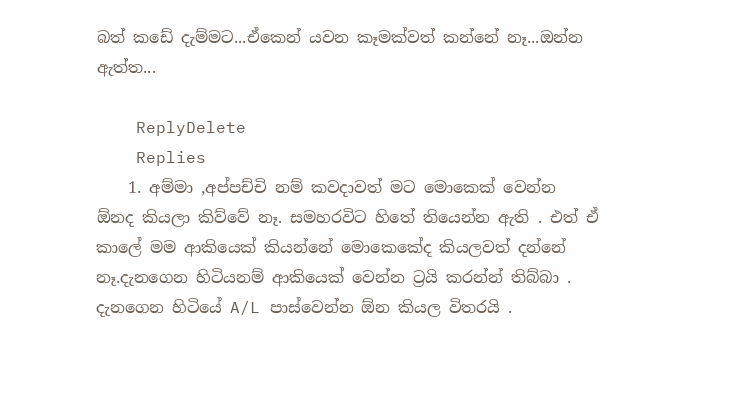බත් කඩේ දැම්මට...ඒකෙන් යවන කෑමක්වත් කන්නේ නෑ...ඔන්න ඇත්ත...

    ReplyDelete
    Replies
    1. අම්මා ,අප්පච්චි නම් කවදාවත් මට මොකෙක් වෙන්න ඕනද කියලා කිව්වේ නෑ. සමහරවිට හිතේ තියෙන්න ඇති . එත් ඒ කාලේ මම ආකියෙක් කියන්නේ මොකෙකේද කියලවත් දන්නේ නෑ.දැනගෙන හිටියනම් ආකියෙක් වෙන්න ට්‍රයි කරන්න් තිබ්බා . දැනගෙන හිටියේ A/L පාස්වෙන්න ඕන කියල විතරයි .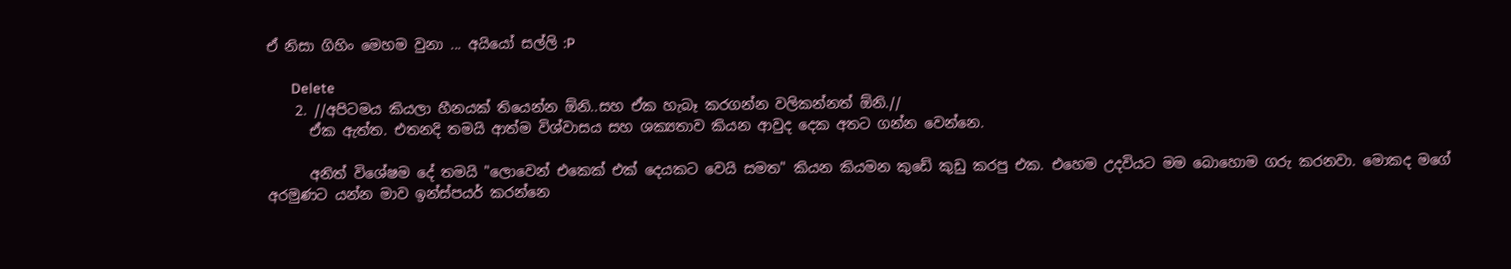ඒ නිසා ගිහිං මෙහම වුනා ... අයියෝ සල්ලි :P

      Delete
    2. //අපිටමය කියලා හීනයක් තියෙන්න ඕනි..සහ ඒක හැබෑ කරගන්න වලිකන්නත් ඕනි.//
      ඒක ඇත්ත. එතනදි තමයි ආත්ම විශ්වාසය සහ ශක්‍යතාව කියන ආවුද දෙක අතට ගන්න වෙන්නෙ.

      අනිත් විශේෂම දේ තමයි "ලොවෙන් එකෙක් එක් දෙයකට වෙයි සමත" කියන කියමන කුඩේ කුඩු කරපු එක. එහෙම උදවියට මම බොහොම ගරු කරනවා. මොකද මගේ අරමුණට යන්න මාව ඉන්ස්පයර් කරන්නෙ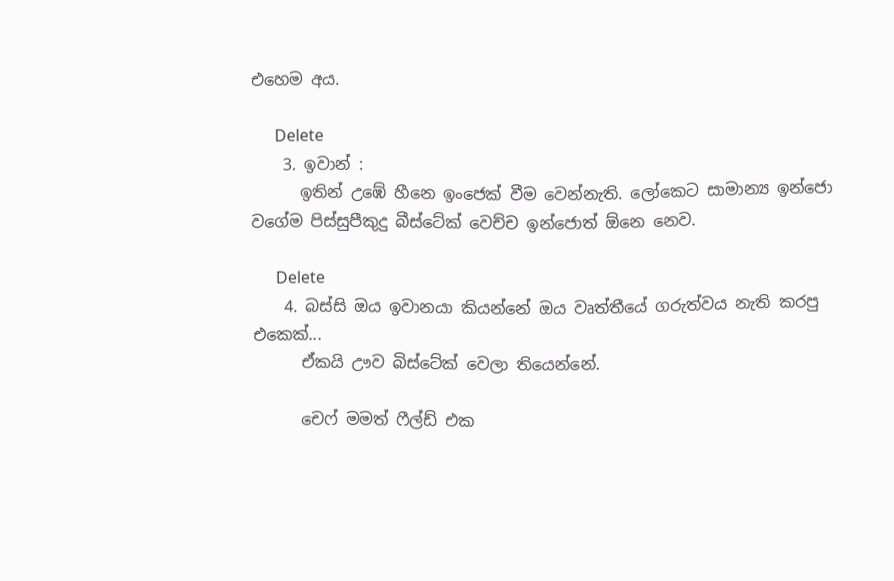එහෙම අය.

      Delete
    3. ඉවාන් :
      ඉතින් උඹේ හීනෙ ඉංජෙක් වීම වෙන්නැති. ලෝකෙට සාමාන්‍ය ඉන්ජො වගේම පිස්සුපීකුදු බීස්ටේක් වෙච්ච ඉන්ජොත් ඕනෙ නෙව.

      Delete
    4. බස්සි ඔය ඉවානයා කියන්නේ ඔය වෘත්තීයේ ගරුත්වය නැති කරපු එකෙක්...
      ඒකයි ඌව බිස්ටේක් වෙලා තියෙන්නේ.

      චෙෆ් මමත් ෆීල්ඩ් එක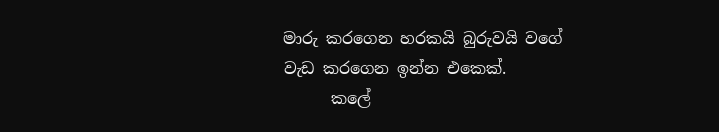මාරු කරගෙන හරකයි බුරුවයි වගේ වැඩ කරගෙන ඉන්න එකෙක්.
      කලේ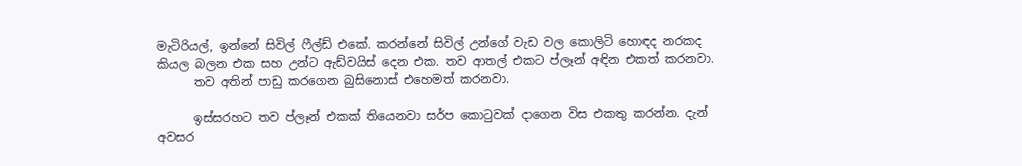මැටිරියල්, ඉන්නේ සිවිල් ෆීල්ඩ් එකේ. කරන්නේ සිවිල් උන්ගේ වැඩ වල කොලිටි හොඳද නරකද කියල බලන එක සහ උන්ට ඇඩ්වයිස් දෙන එක. තව ආතල් එකට ප්ලෑන් අඳින එකත් කරනවා.
      තව අතින් පාඩු කරගෙන බුසිනොස් එහෙමත් කරනවා.

      ඉස්සරහට තව ප්ලෑන් එකක් තියෙනවා සර්ප කොටුවක් දාගෙන විස එකතු කරන්න. දැන් අවසර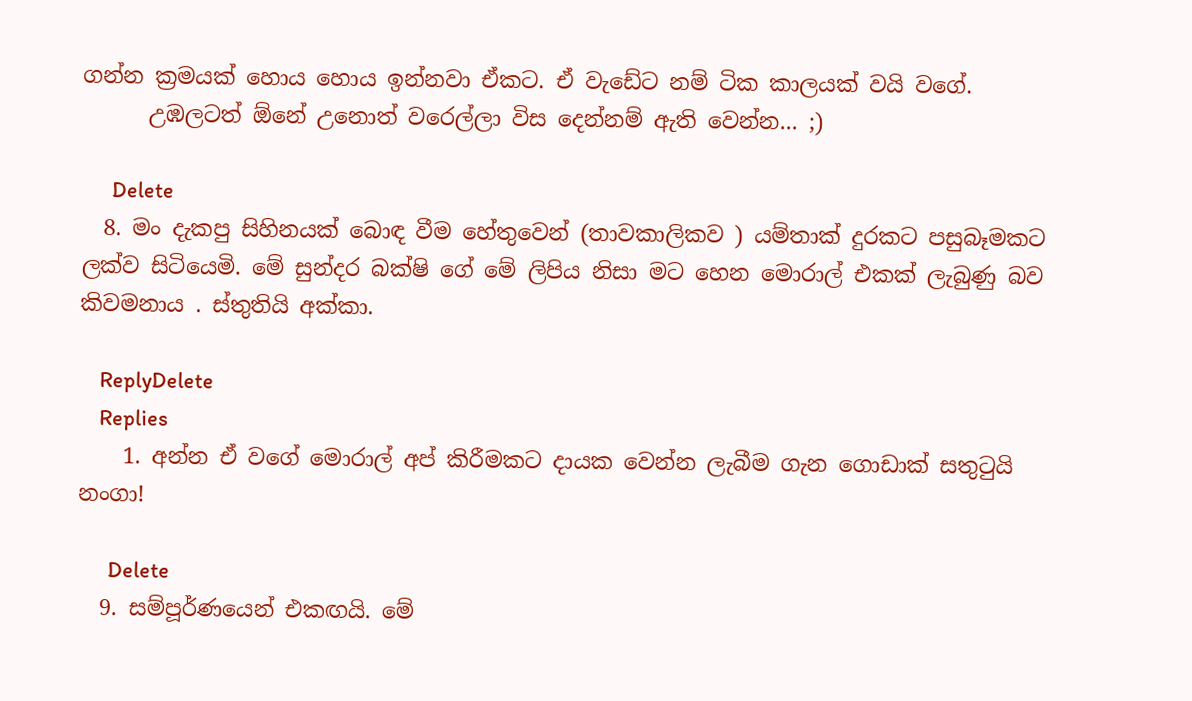ගන්න ක්‍රමයක් හොය හොය ඉන්නවා ඒකට. ඒ වැඩේට නම් ටික කාලයක් වයි වගේ.
      උඹලටත් ඕනේ උනොත් වරෙල්ලා විස දෙන්නම් ඇති වෙන්න... ;)

      Delete
  8. මං දැකපු සිහිනයක් බොඳ වීම හේතුවෙන් (තාවකාලිකව ) යම්තාක් දුරකට පසුබෑමකට ලක්ව සිටියෙමි. මේ සුන්දර බක්ෂි ගේ මේ ලිපිය නිසා මට හෙන මොරාල් එකක් ලැබුණු බව කිවමනාය . ස්තුතියි අක්කා.

    ReplyDelete
    Replies
    1. අන්න ඒ වගේ මොරාල් අප් කිරීමකට දායක වෙන්න ලැබීම ගැන ගොඩාක් සතුටුයි නංගා!

      Delete
  9. සම්පූර්ණයෙන් එකඟයි. මේ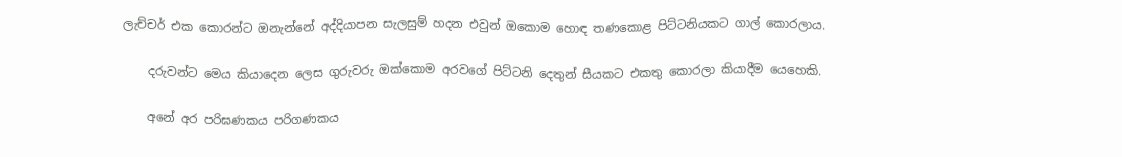ලැච්චර් එක කොරන්ට ඔනැන්නේ අද්දියාපන සැලසුම් හදන එවුන් ඔකොම හොඳ තණකොළ පිට්ටනියකට ගාල් කොරලාය.

    දරුවන්ට මෙය කියාදෙන ලෙස ගුරුවරු ඔක්කොම අරවගේ පිට්ටනි දෙතුන් සීයකට එකතු කොරලා කියාදීම යෙහෙකි.

    අනේ අර පරිඝණකය පරිගණකය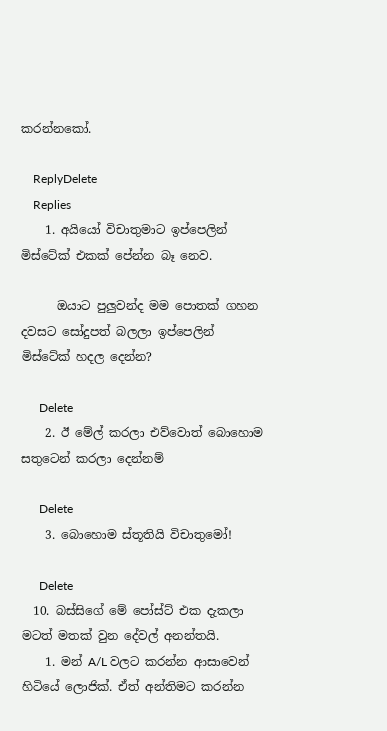කරන්නකෝ.

    ReplyDelete
    Replies
    1. අයියෝ විචාතුමාට ඉප්පෙලින් මිස්ටේක් එකක් පේන්න බෑ නෙව.

      ඔයාට පුලුවන්ද මම පොතක් ගහන දවසට සෝදුපත් බලලා ඉප්පෙලින් මිස්ටේක් හදල දෙන්න?

      Delete
    2. ඊ මේල් කරලා එව්වොත් බොහොම සතුටෙන් කරලා දෙන්නම්

      Delete
    3. බොහොම ස්තූතියි විචාතුමෝ!

      Delete
  10. බස්සිගේ මේ පෝස්ට් එක දැකලා මටත් මතක් වුන දේවල් අනන්තයි.
    1. මන් A/L වලට කරන්න ආසාවෙන් හිටියේ ලොජික්. ඒත් අන්තිමට කරන්න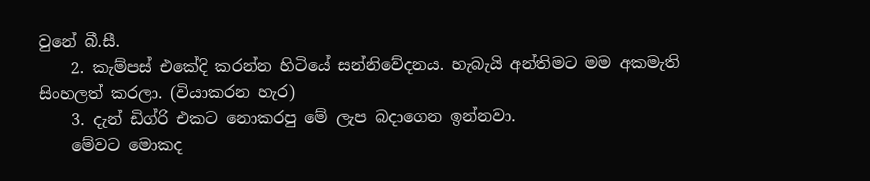වුනේ බී.සී.
    2. කැම්පස් එකේදි කරන්න හිටියේ සන්නිවේදනය. හැබැයි අන්තිමට මම අකමැති සිංහලත් කරලා. (වියාකරන හැර)
    3. දැන් ඩිග්රි එකට නොකරපු මේ ලැප බදාගෙන ඉන්නවා.
    මේවට මොකද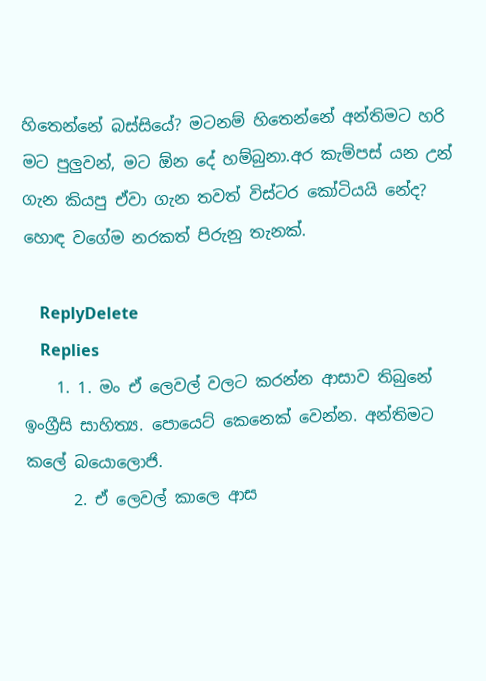හිතෙන්නේ බස්සියේ? මටනම් හිතෙන්නේ අන්තිමට හරි මට පුලුවන්, මට ඕන දේ හම්බුනා.අර කැම්පස් යන උන් ගැන කියපු ඒවා ගැන තවත් විස්ටර කෝටියයි නේද? හොඳ වගේම නරකත් පිරුනු තැනක්.

    ReplyDelete
    Replies
    1. 1. මං ඒ ලෙවල් වලට කරන්න ආසාව තිබුනේ ඉංග්‍රීසි සාහිත්‍ය. පොයෙට් කෙනෙක් වෙන්න. අන්තිමට කලේ බයොලොජි.
      2. ඒ ලෙවල් කාලෙ ආස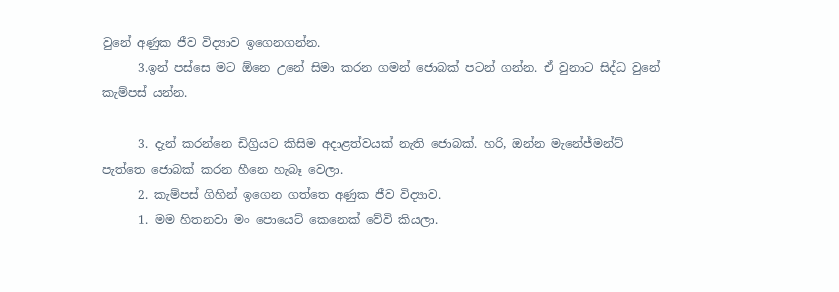වුනේ අණුක ජීව විද්‍යාව ඉගෙනගන්න.
      3.ඉන් පස්සෙ මට ඕනෙ උනේ සිමා කරන ගමන් ජොබක් පටන් ගන්න. ඒ වුනාට සිද්ධ වුනේ කැම්පස් යන්න.

      3. දැන් කරන්නෙ ඩිග්‍රියට කිසිම අදාළත්වයක් නැති ජොබක්. හරි, ඔන්න මැනේජ්මන්ට් පැත්තෙ ජොබක් කරන හීනෙ හැබෑ වෙලා.
      2. කැම්පස් ගිහින් ඉගෙන ගත්තෙ අණුක ජීව විද්‍යාව.
      1. මම හිතනවා මං පොයෙට් කෙනෙක් වේවි කියලා.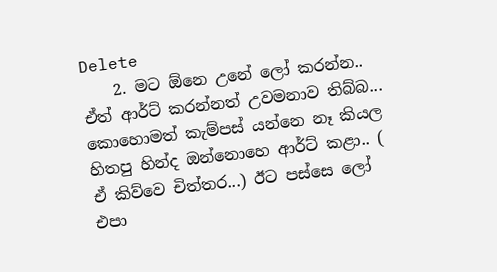Delete
    2. මට ඕනෙ උනේ ලෝ කරන්න.. ඒත් ආර්ට් කරන්නත් උවමනාව තිබ්බ... කොහොමත් කැම්පස් යන්නෙ නෑ කියල හිතපු හින්ද ඔන්නොහෙ ආර්ට් කළා.. ( ඒ කිව්වෙ චිත්තර...) ඊට පස්සෙ ලෝ එපා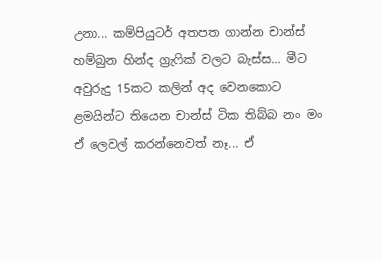උනා... කම්පියුටර් අතපත ගාන්න චාන්ස් හම්බුන හින්ද ග්‍රැෆික් වලට බැස්ස... මීට අවුරුදු 15කට කලින් අද වෙනකොට ළමයින්ට තියෙන චාන්ස් ටික තිබ්බ නං මං ඒ ලෙවල් කරන්නෙවත් නෑ... ඒ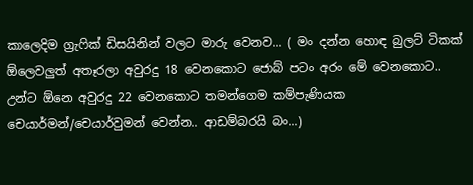කාලෙදිම ග්‍රැෆික් ඩිසයිනින් වලට මාරු වෙනව... ( මං දන්න හොඳ බුලට් ටිකක් ඕලෙවලුත් අතෑරලා අවුරදු 18 වෙනකොට ජොබ් පටං අරං මේ වෙනකොට.. උන්ට ඕනෙ අවුරදු 22 වෙනකොට තමන්ගෙම කම්පැණියක චෙයාර්මන්/චෙයාර්වුමන් වෙන්න.. ආඩම්බරයි බං...)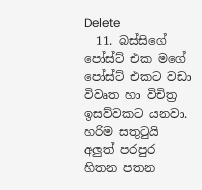Delete
  11. බස්සිගේ පෝස්ට් එක මගේ පෝස්ට් එකට වඩා විවෘත හා විචිත්‍ර ඉසව්වකට යනවා. හරිම සතුටුයි අලුත් පරපුර හිතන පතන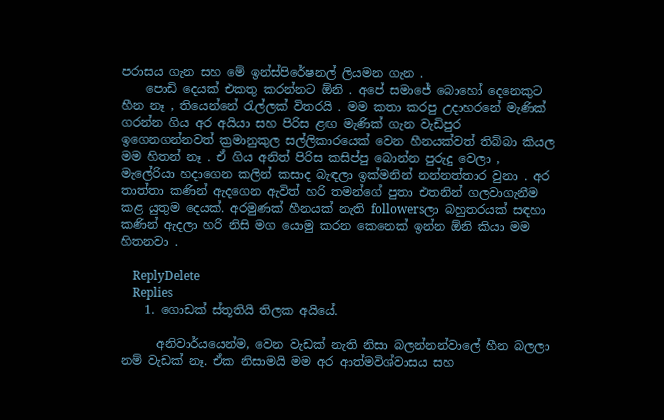පරාසය ගැන සහ මේ ඉන්ස්පිරේෂනල් ලියමන ගැන .
    පොඩි දෙයක් එකතු කරන්නට ඕනි . අපේ සමාජේ බොහෝ දෙනෙකුට හීන නෑ , තියෙන්නේ රැල්ලක් විතරයි . මම කතා කරපු උදාහරනේ මැණික් ගරන්න ගිය අර අයියා සහ පිරිස ළඟ මැණික් ගැන වැඩිපුර ඉගෙනගන්නවත් ක්‍රමානුකුල සල්ලිකාරයෙක් වෙන හීනයක්වත් තිබ්බා කියල මම හිතන් නෑ . ඒ ගිය අනිත් පිරිස කසිප්පු බොන්න පුරුදු වෙලා , මැලේරියා හදාගෙන කලින් කසාද බැඳලා ඉක්මනින් නන්නත්තාර වුනා . අර තාත්තා කණින් ඇදගෙන ඇවිත් හරි තමන්ගේ පුතා එතනින් ගලවාගැනීම කළ යුතුම දෙයක්. අරමුණක් හීනයක් නැති followersලා බහුතරයක් සඳහා කණින් ඇදලා හරි නිසි මග යොමු කරන කෙනෙක් ඉන්න ඕනි කියා මම හිතනවා .

    ReplyDelete
    Replies
    1. ගොඩක් ස්තූතියි තිලක අයියේ.

      අනිවාර්යයෙන්ම, වෙන වැඩක් නැති නිසා බලන්නන්වාලේ හීන බලලා නම් වැඩක් නෑ. ඒක නිසාමයි මම අර ආත්මවිශ්වාසය සහ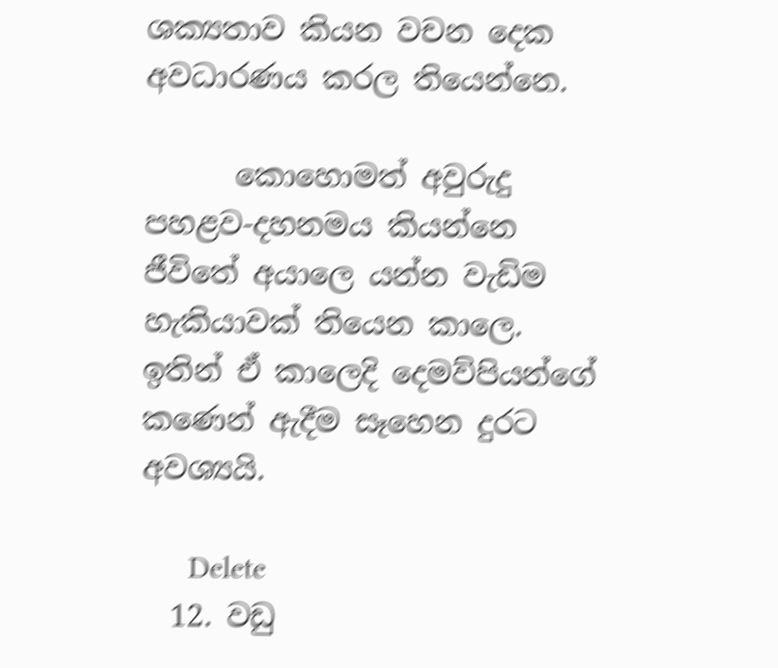ශක්‍යතාව කියන වචන දෙක අවධාරණය කරල තියෙන්නෙ.

      කොහොමත් අවුරුදු පහළව-දහනමය කියන්නෙ ජීවිතේ අයාලෙ යන්න වැඩිම හැකියාවක් තියෙන කාලෙ. ඉතින් ඒ කාලෙදි දෙමව්පියන්ගේ කණෙන් ඇදීම සෑහෙන දුරට අවශ්‍යයි.

      Delete
  12. වඩු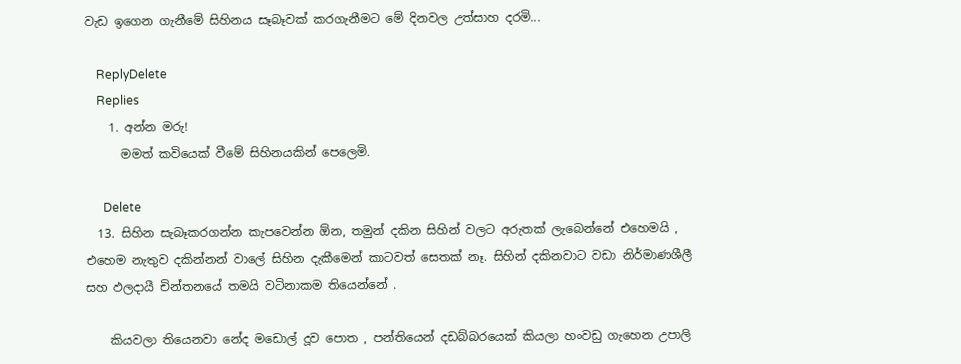වැඩ ඉගෙන ගැනීමේ සිහිනය සෑබෑවක් කරගැනීමට මේ දිනවල උත්සාහ දරමි...

    ReplyDelete
    Replies
    1. අන්න මරු!
      මමත් කවියෙක් වීමේ සිහිනයකින් පෙලෙමි.

      Delete
  13. සිහින සැබෑකරගන්න කැපවෙන්න ඕන, තමුන් දකින සිහින් වලට අරුතක් ලැබෙන්නේ එහෙමයි , එහෙම නැතුව දකින්නන් වාලේ සිහින දැකීමෙන් කාටවත් සෙතක් නෑ. සිහින් දකිනවාට වඩා නිර්මාණශීලී සහ ඵලදායී චින්තනයේ තමයි වටිනාකම තියෙන්නේ .

    කියවලා තියෙනවා නේද මඩොල් දූව පොත , පන්තියෙන් දඩබ්බරයෙක් කියලා හංවඩු ගැහෙන උපාලි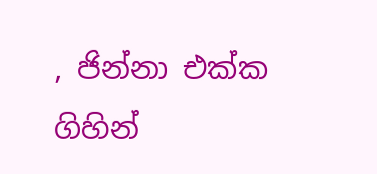, ජින්නා එක්ක ගිහින්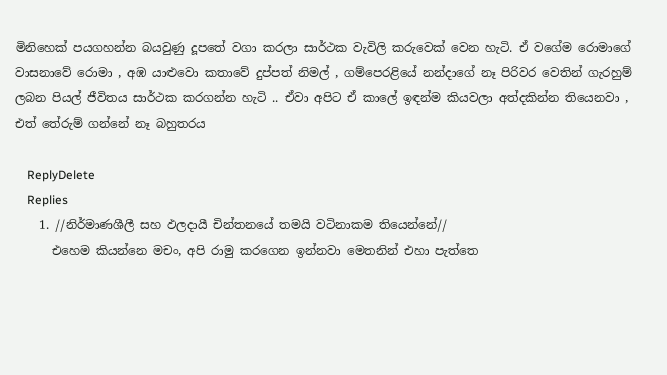මිනිහෙක් පයගහන්න බයවුණු දූපතේ වගා කරලා සාර්ථක වැවිලි කරුවෙක් වෙන හැටි. ඒ වගේම රොමාගේ වාසනාවේ රොමා , අඹ යාළුවො කතාවේ දුප්පත් නිමල් , ගම්පෙරළියේ නන්දාගේ නෑ පිරිවර වෙතින් ගැරහුම් ලබන පියල් ජීවිතය සාර්ථක කරගන්න හැටි .. ඒවා අපිට ඒ කාලේ ඉඳන්ම කියවලා අත්දකින්න තියෙනවා , එත් තේරුම් ගන්නේ නෑ බහුතරය

    ReplyDelete
    Replies
    1. //නිර්මාණශීලී සහ ඵලදායී චින්තනයේ තමයි වටිනාකම තියෙන්නේ//
      එහෙම කියන්නෙ මචං, අපි රාමු කරගෙන ඉන්නවා මෙතනින් එහා පැත්තෙ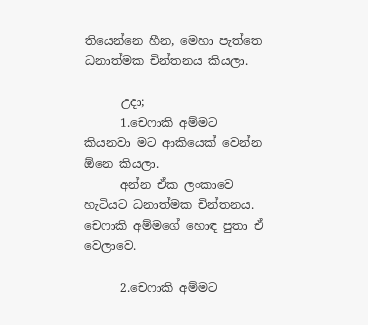තියෙන්නෙ හීන, මෙහා පැත්තෙ ධනාත්මක චින්තනය කියලා.

      උදා;
      1.චෙෆාකි අම්මට කියනවා මට ආකියෙක් වෙන්න ඕනෙ කියලා.
      අන්න ඒක ලංකාවෙ හැටියට ධනාත්මක චින්තනය. චෙෆාකි අම්මගේ හොඳ පුතා ඒ වෙලාවෙ.

      2.චෙෆාකි අම්මට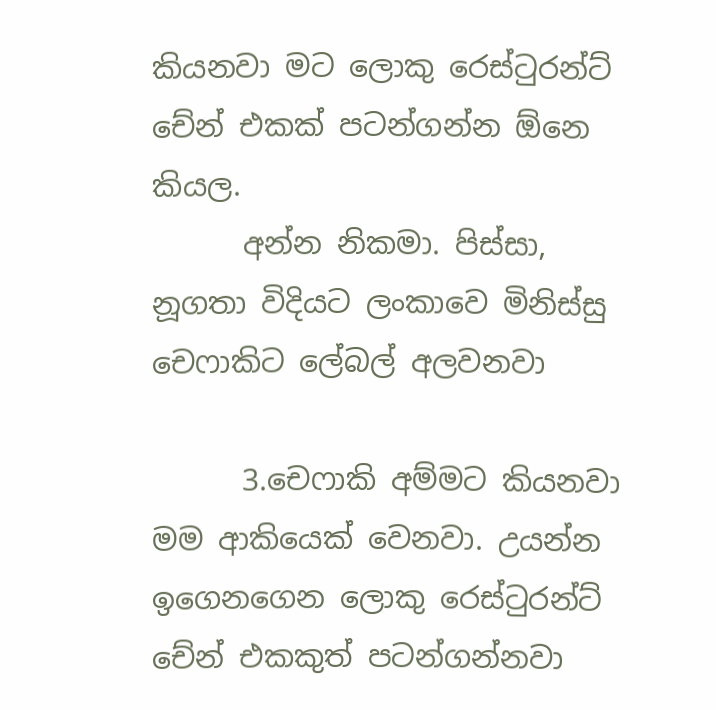කියනවා මට ලොකු රෙස්ටුරන්ට් චේන් එකක් පටන්ගන්න ඕනෙ කියල.
      අන්න නිකමා. පිස්සා, නූගතා විදියට ලංකාවෙ මිනිස්සු චෙෆාකිට ලේබල් අලවනවා

      3.චෙෆාකි අම්මට කියනවා මම ආකියෙක් වෙනවා. උයන්න ඉගෙනගෙන ලොකු රෙස්ටුරන්ට් චේන් එකකුත් පටන්ගන්නවා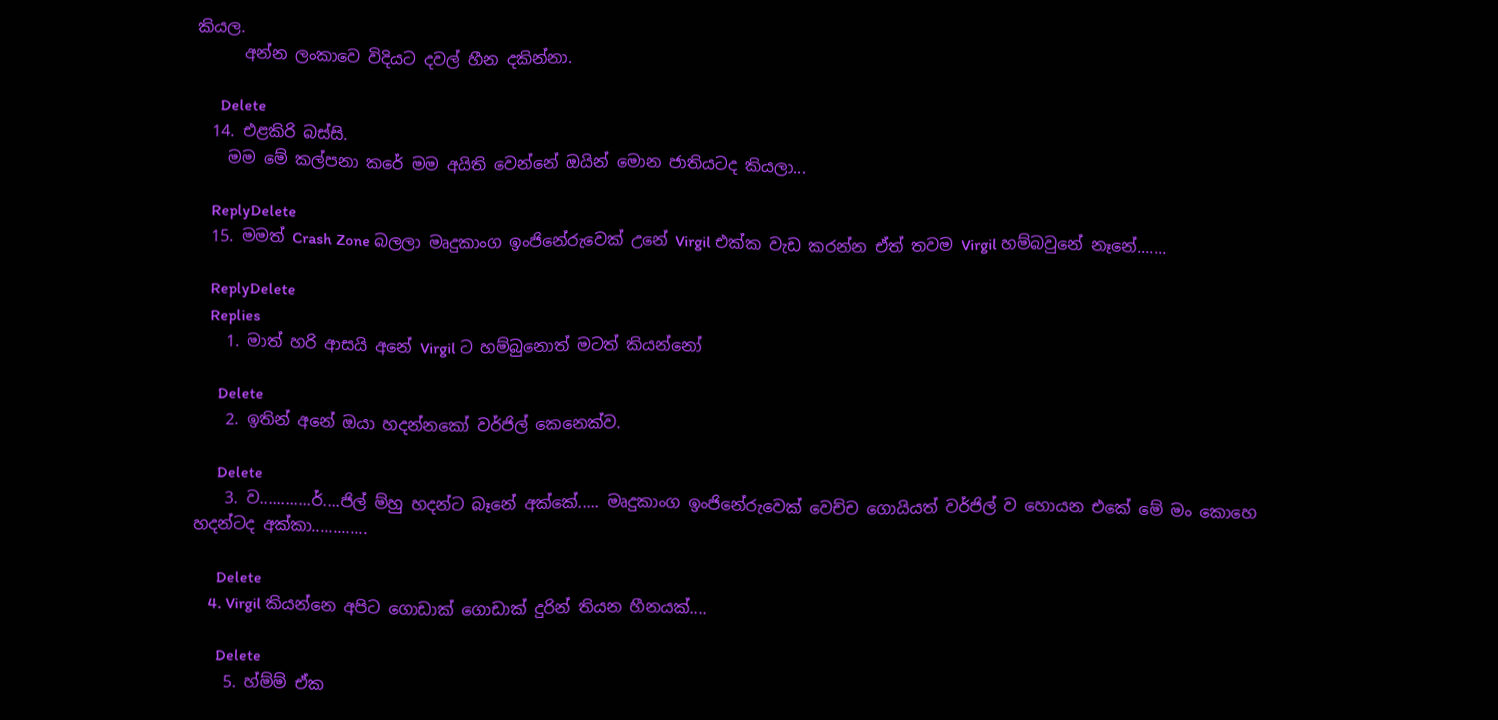කියල.
      අන්න ලංකාවෙ විදියට දවල් හීන දකින්නා.

      Delete
  14. එළකිරි බස්සි.
    මම මේ කල්පනා කරේ මම අයිති වෙන්නේ ඔයින් මොන ජාතියටද කියලා...

    ReplyDelete
  15. මමත් Crash Zone බලලා මෘදුකාංග ඉංජිනේරුවෙක් උනේ Virgil එක්ක වැඩ කරන්න ඒත් තවම Virgil හම්බවුනේ නෑනේ.......

    ReplyDelete
    Replies
    1. මාත් හරි ආසයි අනේ Virgil ට හම්බුනොත් මටත් කියන්නෝ

      Delete
    2. ඉතින් අනේ ඔයා හදන්නකෝ වර්ජිල් කෙනෙක්ව.

      Delete
    3. ව............ර්....ජිල් ම්හු හදන්ට බෑනේ අක්කේ..... මෘදුකාංග ඉංජිනේරුවෙක් වෙච්ච ගොයියත් වර්ජිල් ව හොයන එකේ මේ මං කොහෙ හදන්ටද අක්‍කා.............

      Delete
    4. Virgil කියන්නෙ අපිට ගොඩාක් ගොඩාක් දුරින් තියන හීනයක්....

      Delete
    5. හ්ම්ම් ඒක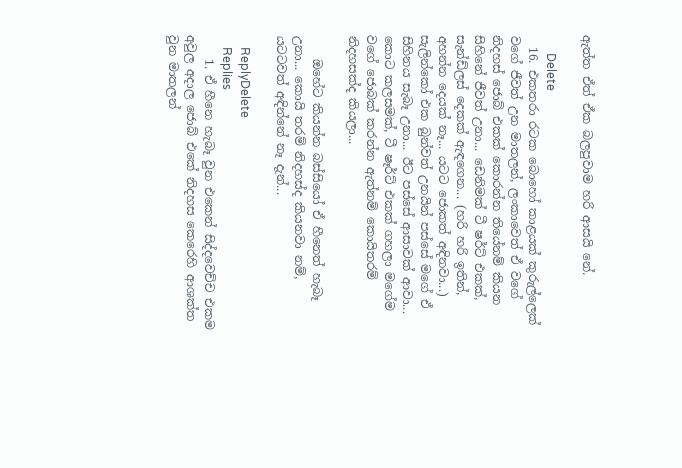ඇත්ත ඒත් ඒක බලපුවාම හරි ආසයි නේ.

      Delete
  16. එකතරා රටක බොහෝ කාළයක් කුරුල්ලෙක් වගේ ජීවත් උන මාතලන්, ලංකාවෙත් ඒ වගේ නිදහස් ජොබ් එකක් කොරන්න තියේනම් කියන සිහිනේ ජීවත් උනා... ඩෙනිමක් ටී ෂර්ට් එකක්, සැන්ඩ්ලස් දෙකක් ඇඳගෙන... (හරි හරි ඉතින්, අහන්න දෙයක් නෑ... යටට ජොකත් අඳිනවා...) සැලින්කෝ එක බුන්වත් උනයින් පස්සේ මගේ ඒ සිහිනය සැබෑ උනා... ඊට පස්සේ ආසාවක් ආවා... කොට කලසමක්, ටී ෂෑර්ට් එකක් ගහලා මගේම වගේ ජොබක් කරන්න ඇත්නම් කොයිතරම් නිදහසක්ද කියලා...

    ඔහේට කියන්න බස්සියෝ ඒ හීනෙත් හැබෑ උනා... කොයි තරම් නිදහස්ද කියනවා නම්, යටටවත් අඳින්නේ නෑ දැන්...

    ReplyDelete
    Replies
    1. ඒ හීනෙ හැබෑ වුන එකෙන් සිද්දවෙච්ච එකම අවුල අදාල ජොබ් එකේ නිදහස කෙරෙහි ආශක්ත වුන මාතලන්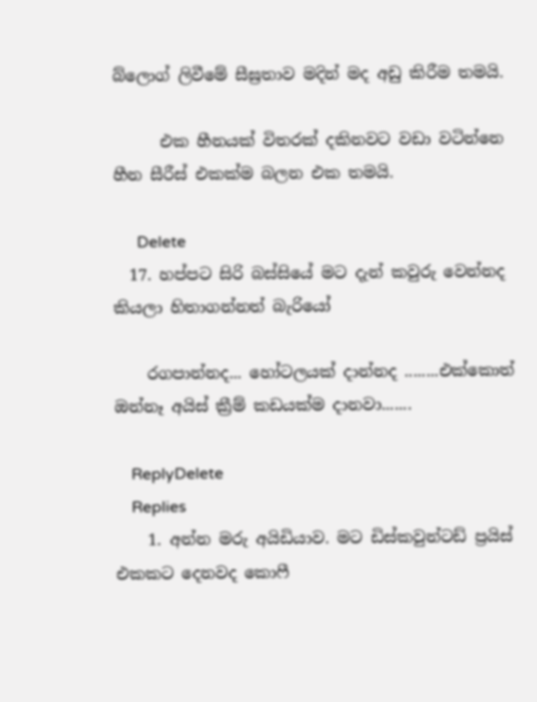බ්ලොග් ලිවීමේ සීඝ්‍රතාව මදින් මද අඩු කිරීම තමයි.

      එක හීනයක් විතරක් දකිනවට වඩා වටින්නෙ හීන සීරීස් එකක්ම බලන එක තමයි.

      Delete
  17. හප්පට සිරි බස්සියේ මට දැන් කවුරු වෙන්නද කියලා හිතාගන්නත් බැරියෝ

    රගපාන්නද... හෝටලයක් දාන්නද ........එක්කොත් ඔන්නෑ අයිස් ක්‍රීම් කඩයක්ම දානවා.......

    ReplyDelete
    Replies
    1. අන්න මරු අයිඩියාව. මට ඩිස්කවුන්ටඩ් ප්‍රයිස් එකකට දෙනවද කොෆී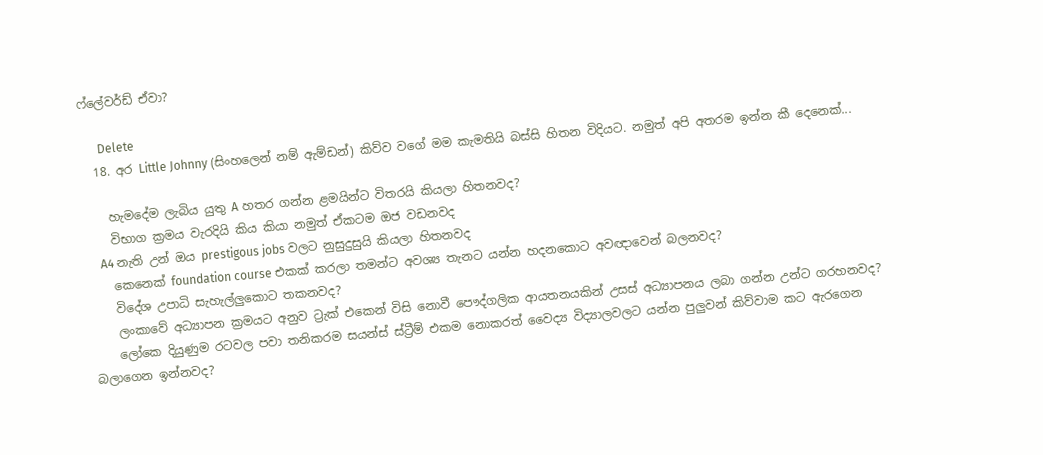ෆ්ලේවර්ඩ් ඒවා?

      Delete
  18. අර Little Johnny (සිංහලෙන් නම් ඇම්ඩන්) කිව්ව වගේ මම කැමතියි බස්සි හිතන විදියට. නමුත් අපි අතරම ඉන්න කී දෙනෙක්...

    හැමදේම ලැබිය යුතු A හතර ගන්න ළමයින්ට විතරයි කියලා හිතනවද?
    විභාග ක්‍රමය වැරදියි කිය කියා නමුත් ඒකටම ඔජ වඩනවද
    A4 නැති උන් ඔය prestigous jobs වලට නුසුදුසුයි කියලා හිතනවද
    කෙනෙක් foundation course එකක් කරලා තමන්ට අවශ්‍ය තැනට යන්න හදනකොට අවඥාවෙන් බලනවද?
    විදේශ උපාධි සැහැල්ලුකොට තකනවද?
    ලංකාවේ අධ්‍යාපන ක්‍රමයට අනුව ට්‍රැක් එකෙන් විසි නොවී පෞද්ගලික ආයතනයකින් උසස් අධ්‍යාපනය ලබා ගන්න උන්ට ගරහනවද?
    ලෝකෙ දියුණුම රටවල පවා තනිකරම සයන්ස් ස්ට්‍රීම් එකම නොකරත් වෛද්‍ය විද්‍යාලවලට යන්න පුලුවන් කිව්වාම කට ඇරගෙන බලාගෙන ඉන්නවද?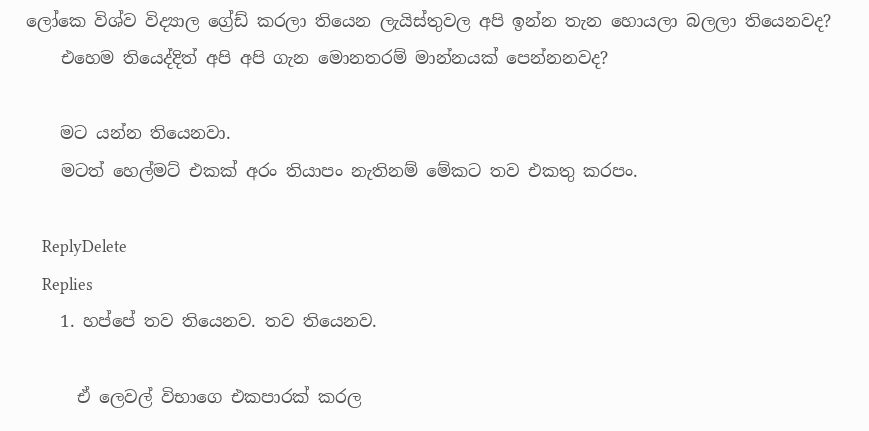ලෝකෙ විශ්ව විද්‍යාල ග්‍රේඩ් කරලා තියෙන ලැයිස්තුවල අපි ඉන්න තැන හොයලා බලලා තියෙනවද?
    එහෙම තියෙද්දිත් අපි අපි ගැන මොනතරම් මාන්නයක් පෙන්නනවද?

    මට යන්න තියෙනවා.
    මටත් හෙල්මට් එකක් අරං තියාපං නැතිනම් මේකට තව එකතු කරපං.

    ReplyDelete
    Replies
    1. හප්පේ තව තියෙනව. තව තියෙනව.

      ඒ ලෙවල් විභාගෙ එකපාරක් කරල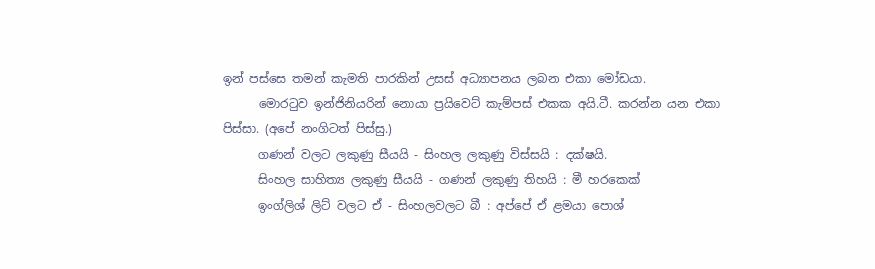ඉන් පස්සෙ තමන් කැමති පාරකින් උසස් අධ්‍යාපනය ලබන එකා මෝඩයා.
      මොරටුව ඉන්ජිනියරින් නොයා ප්‍රයිවෙට් කැම්පස් එකක අයි.ටී. කරන්න යන එකා පිස්සා. (අපේ නංගිටත් පිස්සු.)
      ගණන් වලට ලකුණු සීයයි - සිංහල ලකුණු විස්සයි : දක්ෂයි.
      සිංහල සාහිත්‍ය ලකුණු සීයයි - ගණන් ලකුණු තිහයි : මී හරකෙක්
      ඉංග්ලිශ් ලිට් වලට ඒ - සිංහලවලට බී : අප්පේ ඒ ළමයා පොශ්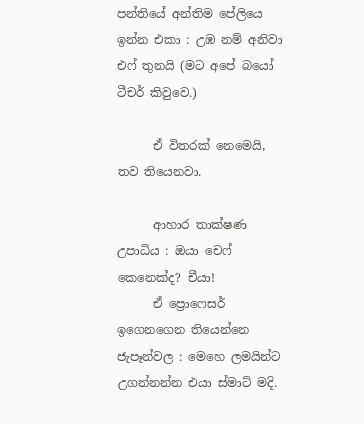පන්තියේ අන්තිම පේලියෙ ඉන්න එකා : උඹ නම් අනිවා එෆ් තුනයි (මට අපේ බයෝ ටීචර් කිවුවෙ.)

      ඒ විතරක් නෙමෙයි, තව තියෙනවා.

      ආහාර තාක්ෂණ උපාධිය : ඔයා චෙෆ් කෙනෙක්ද? චීයා!
      ඒ ප්‍රොෆෙසර් ඉගෙනගෙන තියෙන්නෙ ජැපෑන්වල : මෙහෙ ලමයින්ට උගන්නන්න එයා ස්මාට් මදි.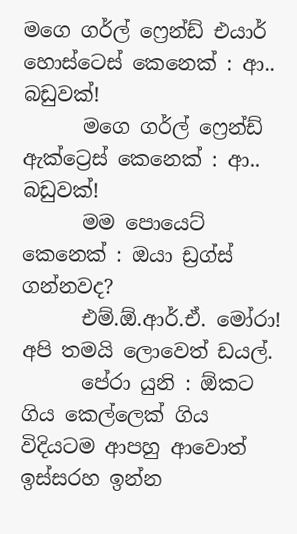මගෙ ගර්ල් ෆ්‍රෙන්ඩ් එයාර් හොස්ටෙස් කෙනෙක් : ආ.. බඩුවක්!
      මගෙ ගර්ල් ෆ්‍රෙන්ඩ් ඇක්ට්‍රෙස් කෙනෙක් : ආ.. බඩුවක්!
      මම පොයෙට් කෙනෙක් : ඔයා ඩ්‍රග්ස් ගන්නවද?
      එම්.ඕ.ආර්.ඒ. මෝරා! අපි තමයි ලොවෙත් ඩයල්.
      පේරා යුනි : ඕකට ගිය කෙල්ලෙක් ගිය විදියටම ආපහු ආවොත් ඉස්සරහ ඉන්න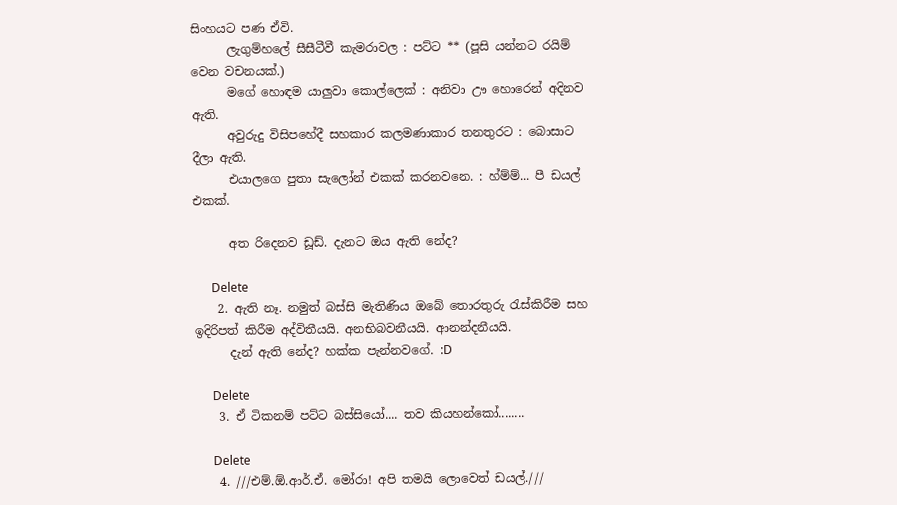සිංහයට පණ ඒවි.
      ලැගුම්හලේ සීසීටීවී කැමරාවල : පට්ට ** (පූසි යන්නට රයිම් වෙන වචනයක්.)
      මගේ හොඳම යාලුවා කොල්ලෙක් : අනිවා ඌ හොරෙන් අදිනව ඇති.
      අවුරුදු විසිපහේදී සහකාර කලමණාකාර තනතුරට : බොසාට දීලා ඇති.
      එයාලගෙ පුතා සැලෝන් එකක් කරනවනෙ. : හ්ම්ම්... පී ඩයල් එකක්.

      අත රිදෙනව ඩූඩ්. දැනට ඔය ඇති නේද?

      Delete
    2. ඇති නෑ. නමුත් බස්සි මැතිණිය ඔබේ තොරතුරු ‍රැස්කිරීම සහ ඉදිරිපත් කිරීම අද්විතීයයි. අනභිබවනීයයි. ආනන්දනීයයි.
      දැන් ඇති නේද? හක්ක පැන්නවගේ. :D

      Delete
    3. ඒ ටිකනම් පට්ට බස්සියෝ.... තව කියහන්කෝ........

      Delete
    4. ///එම්.ඕ.ආර්.ඒ. මෝරා! අපි තමයි ලොවෙත් ඩයල්.///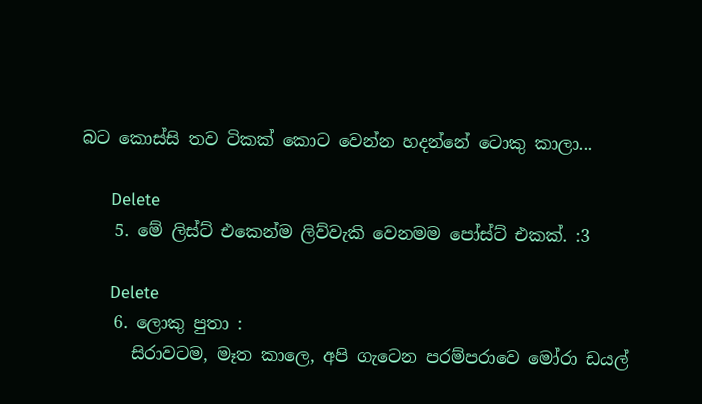බට කොස්සි තව ටිකක් කොට වෙන්න හදන්නේ ටොකු කාලා...

      Delete
    5. මේ ලිස්ට් එකෙන්ම ලිව්වැකි වෙනමම පෝස්ට් එකක්. :3

      Delete
    6. ලොකු පුතා :
      සිරාවටම, මෑත කාලෙ, අපි ගැටෙන පරම්පරාවෙ මෝරා ඩයල්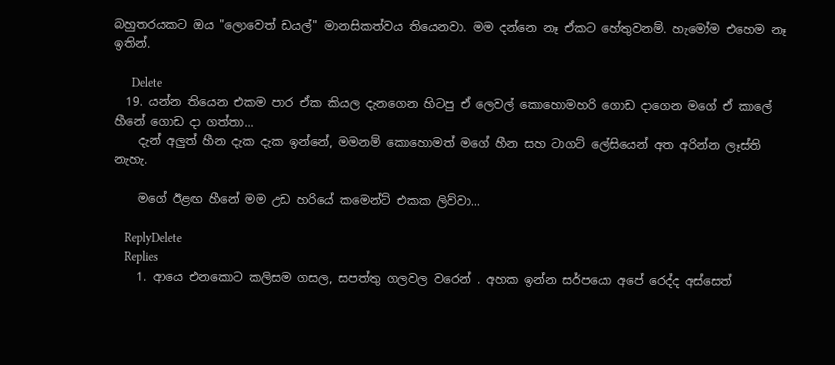බහුතරයකට ඔය "ලොවෙත් ඩයල්" මානසිකත්වය තියෙනවා. මම දන්නෙ නෑ ඒකට හේතුවනම්. හැමෝම එහෙම නෑ ඉතින්.

      Delete
  19. යන්න තියෙන එකම පාර ඒක කියල දැනගෙන හිටපු ඒ ලෙවල් කොහොමහරි ගොඩ දාගෙන මගේ ඒ කාලේ හීනේ ගොඩ දා ගත්තා...
    දැන් අලුත් හීන දැක දැක ඉන්නේ, මමනම් කොහොමත් මගේ හීන සහ ටාගට් ලේසියෙන් අත අරින්න ලෑස්ති නැහැ.

    මගේ ඊළඟ හීනේ මම උඩ හරියේ කමෙන්ට් එකක ලිව්වා...

    ReplyDelete
    Replies
    1. ආයෙ එනකොට කලිසම ගසල, සපත්තු ගලවල වරෙන් . අහක ඉන්න සර්පයො අපේ රෙද්ද අස්සෙත්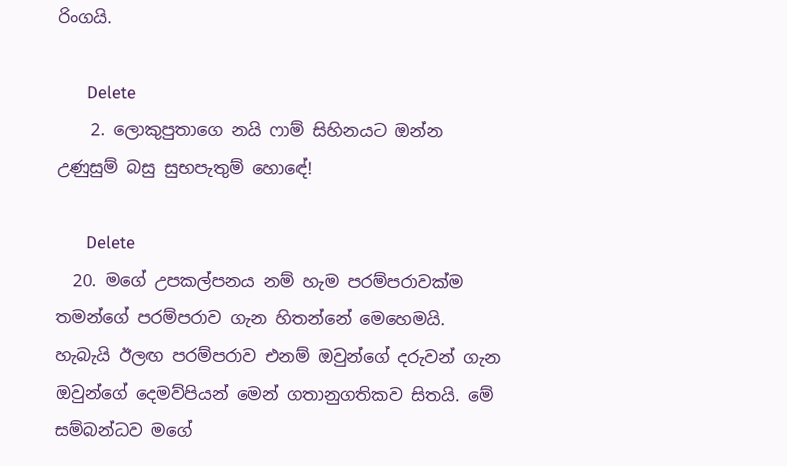රිංගයි.

      Delete
    2. ලොකුපුතාගෙ නයි ෆාම් සිහිනයට ඔන්න උණුසුම් බසු සුභපැතුම් හොඳේ!

      Delete
  20. මගේ උපකල්පනය නම් හැම පරම්පරාවක්ම තමන්ගේ පරම්පරාව ගැන හිතන්නේ මෙහෙමයි. හැබැයි ඊලඟ පරම්පරාව එනම් ඔවුන්ගේ දරුවන් ගැන ඔවුන්ගේ දෙමව්පියන් මෙන් ගතානුගතිකව සිතයි. මේ සම්බන්ධව මගේ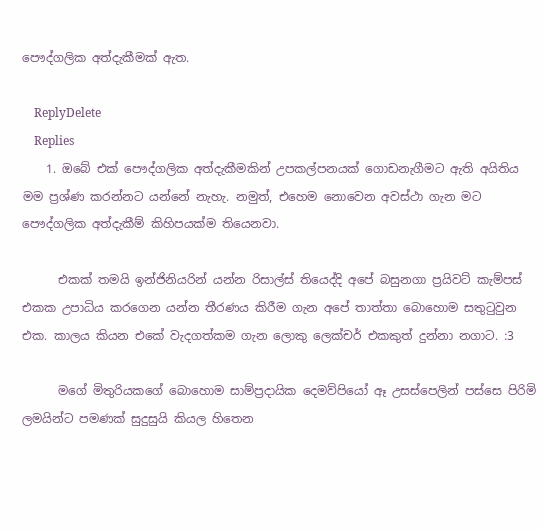පෞද්ගලික අත්දැකීමක් ඇත.

    ReplyDelete
    Replies
    1. ඔබේ එක් පෞද්ගලික අත්දැකීමකින් උපකල්පනයක් ගොඩනැගීමට ඇති අයිතිය මම ප්‍රශ්ණ කරන්නට යන්නේ නැහැ. නමුත්, එහෙම නොවෙන අවස්ථා ගැන මට පෞද්ගලික අත්දැකීම් කිහිපයක්ම තියෙනවා.

      එකක් තමයි ඉන්ජිනියරින් යන්න රිසාල්ස් තියෙද්දි අපේ බසුනගා ප්‍රයිවට් කැම්පස් එකක උපාධිය කරගෙන යන්න තීරණය කිරීම ගැන අපේ තාත්තා බොහොම සතුටුවුන එක. කාලය කියන එකේ වැදගත්කම ගැන ලොකු ලෙක්චර් එකකුත් දුන්නා නගාට. :3

      මගේ මිතුරියකගේ බොහොම සාම්ප්‍රදායික දෙමව්පියෝ ඈ උසස්පෙලින් පස්සෙ පිරිමි ලමයින්ට පමණක් සුදුසුයි කියල හිතෙන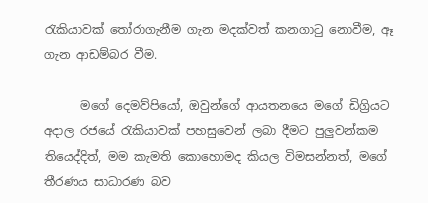රැකියාවක් තෝරාගැනීම ගැන මදක්වත් කනගාටු නොවීම, ඈ ගැන ආඩම්බර වීම.

      මගේ දෙමව්පියෝ, ඔවුන්ගේ ආයතනයෙ මගේ ඩිග්‍රියට අදාල රජයේ රැකියාවක් පහසුවෙන් ලබා දීමට පුලුවන්කම තියෙද්දිත්, මම කැමති කොහොමද කියල විමසන්නත්, මගේ තීරණය සාධාරණ බව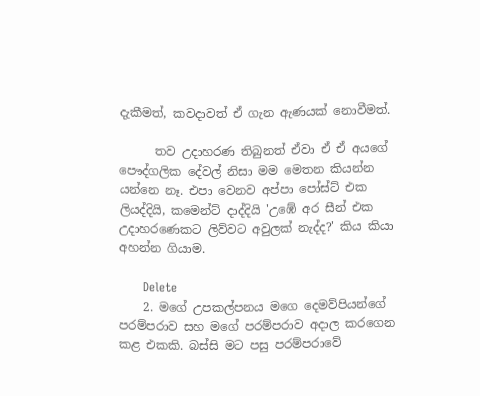දැකීමත්, කවදාවත් ඒ ගැන ඇණයක් නොවීමත්.

      තව උදාහරණ තිබුනත් ඒවා ඒ ඒ අයගේ පෞද්ගලික දේවල් නිසා මම මෙතන කියන්න යන්නෙ නෑ. එපා වෙනව අප්පා පෝස්ට් එක ලියද්දියි, කමෙන්ට් දාද්දියි 'උඹේ අර සීන් එක උදාහරණෙකට ලිව්වට අවුලක් නැද්ද?' කිය කියා අහන්න ගියාම.

      Delete
    2. මගේ උපකල්පනය මගෙ දෙමව්පියන්ගේ පරම්පරාව සහ මගේ පරම්පරාව අදාල කරගෙන කළ එකකි. බස්සි මට පසු පරම්පරාවේ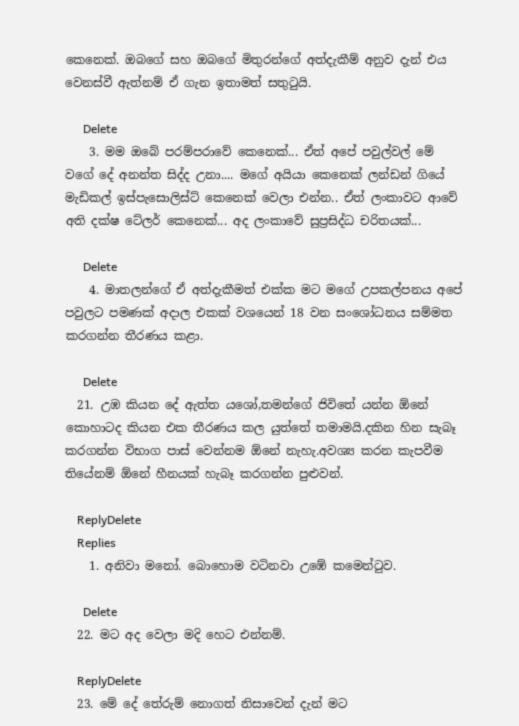කෙනෙක්. ඔබගේ සහ ඔබගේ මිතුරන්ගේ අත්දැකීම් අනුව දැන් එය වෙනස්වී ඇත්නම් ඒ ගැන ඉතාමත් සතුටුයි.

      Delete
    3. මම ඔබේ පරම්පරාවේ කෙනෙක්... ඒත් අපේ පවුල්වල් මේ වගේ දේ අනන්ත සිද්ද උනා.... මගේ අයියා කෙනෙක් ලන්ඩන් ගියේ මැඩිකල් ඉස්පැසොලිස්ට් කෙනෙක් වෙලා එන්න.. ඒත් ලංකාවට ආවේ අති දක්ෂ ටේලර් කෙනෙක්... අද ලංකාවේ සුප්‍රසිද්ධ චරිතයක්...

      Delete
    4. මාතලන්ගේ ඒ අත්දැකීමත් එක්ක මට මගේ උපකල්පනය අපේ පවුලට පමණක් අදාල එකක් වශයෙන් 18 වන සංශෝධනය සම්මත කරගන්න තීරණය කළා.

      Delete
  21. උඹ කියන දේ ඇත්ත යශෝ,තමන්ගේ ජිවිතේ යන්න ඕනේ කොහාටද කියන එක තීරණය කල යුත්තේ තමාමයි.දකින හින සැබෑ කරගන්න විභාග පාස් වෙන්නම ඕනේ නැහැ.අවශ්‍ය කරන කැපවීම තියේනම් ඕනේ හීනයක් හැබෑ කරගන්න පුළුවන්.

    ReplyDelete
    Replies
    1. අනිවා මනෝ. බොහොම වටිනවා උඹේ කමෙන්ටුව.

      Delete
  22. මට අද වෙලා මදි හෙට එන්නම්.

    ReplyDelete
  23. මේ දේ තේරුම් නොගත් නිසාවෙන් දැන් මට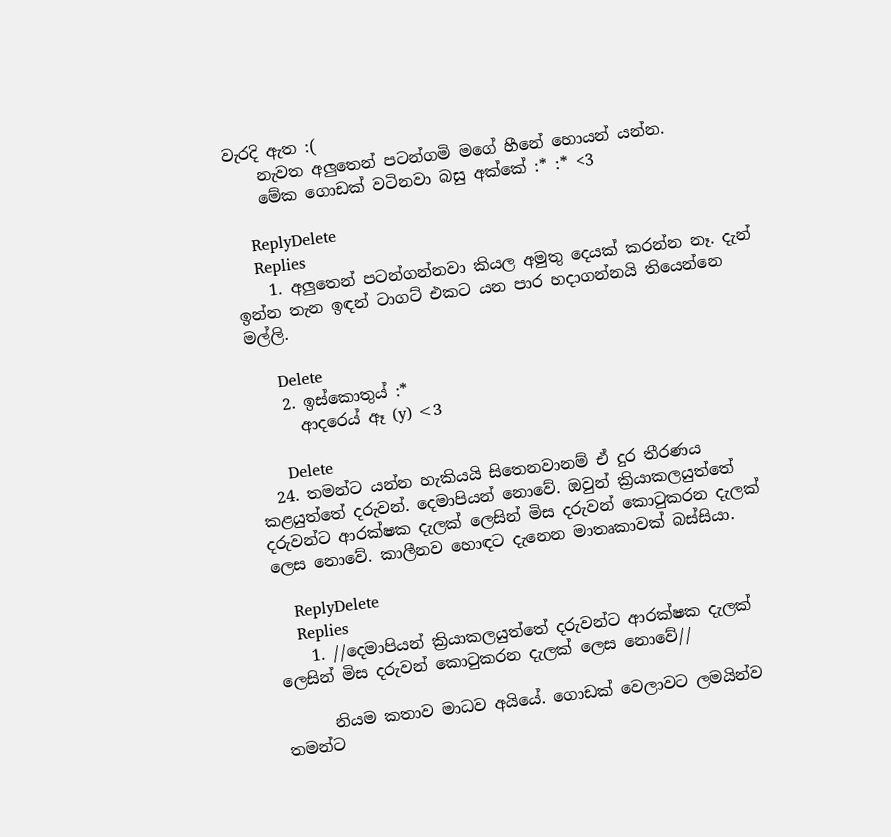වැරදි ඇත :(
    නැවත අලුතෙන් පටන්ගමි මගේ හීනේ හොයන් යන්න.
    මේක ගොඩක් වටිනවා බසු අක්කේ :* :* <3

    ReplyDelete
    Replies
    1. අලුතෙන් පටන්ගන්නවා කියල අමුතු දෙයක් කරන්න නෑ. දැන් ඉන්න තැන ඉඳන් ටාගට් එකට යන පාර හදාගන්නයි තියෙන්නෙ මල්ලි.

      Delete
    2. ඉස්කොතුය් :*
      ආදරෙය් ඈ (y) <3

      Delete
  24. තමන්ට යන්න හැකියයි සිතෙනවානම් ඒ දුර තීරණය කළයුත්තේ දරුවන්. දෙමාපියන් නොවේ. ඔවුන් ක්‍රියාකලයුත්තේ දරුවන්ට ආරක්ෂක දැලක් ලෙසින් මිස දරුවන් කොටුකරන දැලක් ලෙස නොවේ. කාලීනව හොඳට දැනෙන මාතෘකාවක් බස්සියා.

    ReplyDelete
    Replies
    1. //දෙමාපියන් ක්‍රියාකලයුත්තේ දරුවන්ට ආරක්ෂක දැලක් ලෙසින් මිස දරුවන් කොටුකරන දැලක් ලෙස නොවේ//

      නියම කතාව මාධව අයියේ. ගොඩක් වෙලාවට ලමයින්ව තමන්ට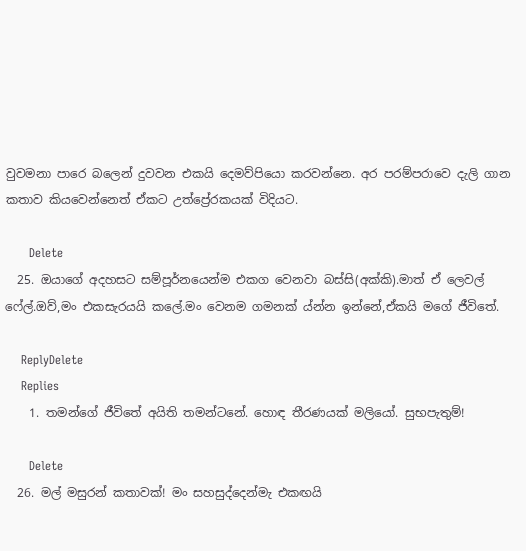වුවමනා පාරෙ බලෙන් දුවවන එකයි දෙමව්පියො කරවන්නෙ. අර පරම්පරාවෙ දැලි ගාන කතාව කියවෙන්නෙත් ඒකට උත්ප්‍රේරකයක් විදියට.

      Delete
  25. ඔයාගේ අදහසට සම්පූර්නයෙන්ම එකග වෙනවා බස්සි(අක්කි).මාත් ඒ ලෙවල් ෆේල්.ඔව්,මං එකසැරයයි කලේ.මං වෙනම ගමනක් ය්න්න ඉන්නේ,ඒකයි මගේ ජීවිතේ.

    ReplyDelete
    Replies
    1. තමන්ගේ ජීවිතේ අයිති තමන්ටනේ. හොඳ තීරණයක් මලියෝ. සුභපැතුම්!

      Delete
  26. මල් මසුරන් කතාවක්! මං සහසුද්දෙන්මැ එකඟයි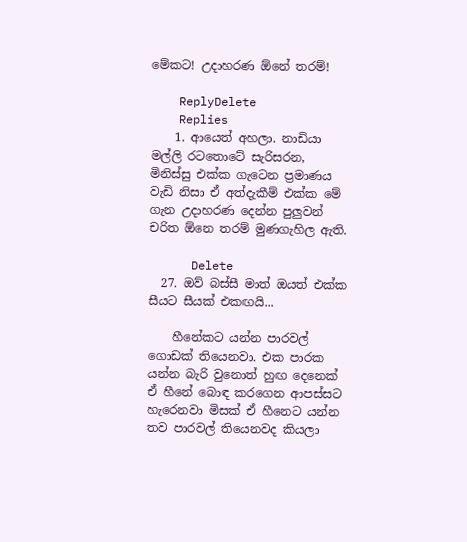මේකට! උදාහරණ ඕනේ තරම්!

    ReplyDelete
    Replies
    1. ආයෙත් අහලා. නාඩියා මල්ලි රටතොටේ සැරිසරන, මිනිස්සු එක්ක ගැටෙන ප්‍රමාණය වැඩි නිසා ඒ අත්දැකීම් එක්ක මේ ගැන උදාහරණ දෙන්න පුලුවන් චරිත ඕනෙ තරම් මුණගැහිල ඇති.

      Delete
  27. ඔව් බස්සී මාත් ඔයත් එක්ක සීයට සීයක් එකඟයි...

    හීනේකට යන්න පාරවල් ගොඩක් තියෙනවා. එක පාරක යන්න බැරි වුනොත් හුඟ දෙනෙක් ඒ හීනේ බොඳ කරගෙන ආපස්සට හැරෙනවා මිසක් ඒ හීනෙට යන්න තව පාරවල් තියෙනවද කියලා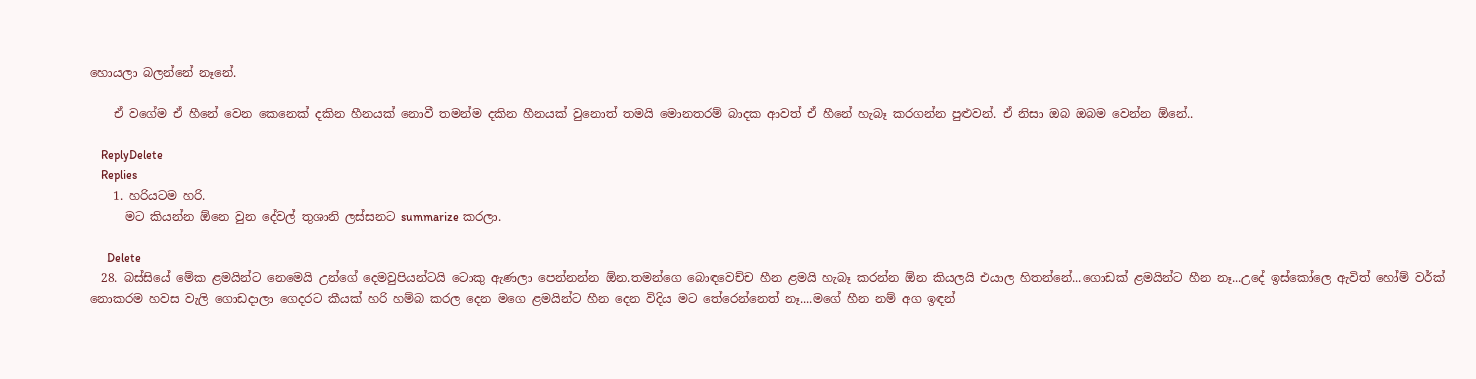හොයලා බලන්නේ නෑනේ.

    ඒ වගේම ඒ හීනේ වෙන කෙනෙක් දකින හීනයක් නොවී තමන්ම දකින හීනයක් වුනොත් තමයි මොනතරම් බාදක ආවත් ඒ හීනේ හැබෑ කරගන්න පුළුවන්. ඒ නිසා ඔබ ඔබම වෙන්න ඕනේ..

    ReplyDelete
    Replies
    1. හරියටම හරි.
      මට කියන්න ඕනෙ වුන දේවල් තුශානි ලස්සනට summarize කරලා.

      Delete
  28. බස්සියේ මේක ළමයින්ට නෙමෙයි උන්ගේ දෙමවුපියන්ටයි ටොකු ඇණලා පෙන්නන්න ඕන.තමන්ගෙ බොඳවෙච්ච හීන ළමයි හැබෑ කරන්න ඕන කියලයි එයාල හිතන්නේ...ගොඩක් ළමයින්ට හීන නෑ...උදේ ඉස්කෝලෙ ඇවිත් හෝම් වර්ක් නොකරම හවස වැලි ගොඩදාලා ගෙදරට කීයක් හරි හම්බ කරල දෙන මගෙ ළමයින්ට හීන දෙන විදිය මට තේරෙන්නෙත් නෑ....මගේ හීන නම් අග ඉඳන්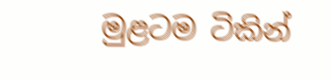මුළටම ටිකින්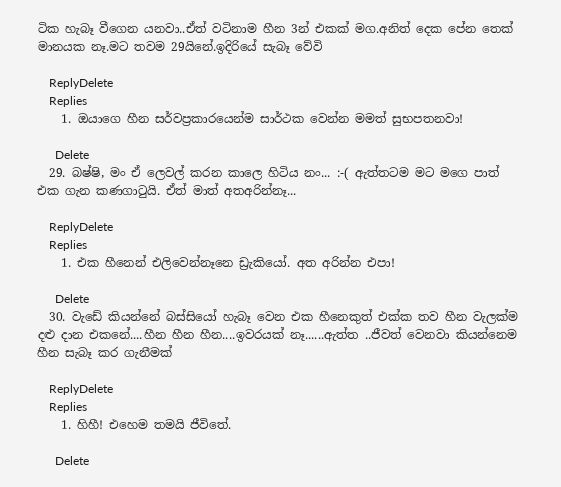ටික හැබෑ වීගෙන යනවා..ඒත් වටිනාම හීන 3න් එකක් මග.අනිත් දෙක පේන තෙක් මානයක නෑ.මට තවම 29යිනේ.ඉදිරියේ සැබෑ වේවි

    ReplyDelete
    Replies
    1. ඔයාගෙ හීන සර්වප්‍රකාරයෙන්ම සාර්ථක වෙන්න මමත් සුභපතනවා!

      Delete
  29. බෂ්ෂි, මං ඒ ලෙවල් කරන කාලෙ හිටිය නං... :-( ඇත්තටම මට මගෙ පාත් එක ගැන කණගාටුයි. ඒත් මාත් අතඅරින්නෑ...

    ReplyDelete
    Replies
    1. එක හීනෙන් එලිවෙන්නෑනෙ ඩ්‍රැකියෝ. අත අරින්න එපා!

      Delete
  30. වැඩේ කියන්නේ බස්සියෝ හැබෑ වෙන එක හීනෙකුත් එක්ක තව හීන වැලක්ම දළු දාන එකනේ....හීන හීන හීන....ඉවරයක් නෑ......ඇත්ත ..ජීවත් වෙනවා කියන්නෙම හීන සැබෑ කර ගැනීමක්

    ReplyDelete
    Replies
    1. හිහී! එහෙම තමයි ජීවිතේ.

      Delete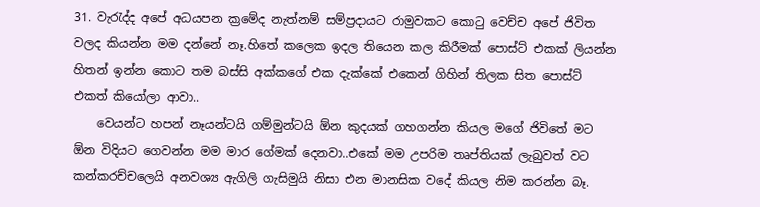31. වැරැද්ද අපේ අධයපන ක්‍රමේද නැත්නම් සම්ප්‍රදායට රාමුවකට කොටු වෙච්ච අපේ ජිවිත වලද කියන්න මම දන්නේ නෑ.හිතේ කලෙක ඉදල තියෙන කල කිරීමක් පොස්ට් එකක් ලියන්න හිතන් ඉන්න කොට තම බස්සි අක්කගේ එක දැක්කේ එකෙන් ගිහින් තිලක සිත පොස්ට් එකත් කියෝලා ආවා..
    වෙයන්ට හපන් නෑයන්ටයි ගම්මුන්ටයි ඕන කුදයක් ගහගන්න කියල මගේ ජිවිතේ මට ඕන විදියට ගෙවන්න මම මාර ගේමක් දෙනවා..එකේ මම උපරිම තෘප්තියක් ලැබුවත් වට කන්කරච්චලෙයි අනවශ්‍ය ඇගිලි ගැසිමුයි නිසා එන මානසික වදේ කියල නිම කරන්න බෑ.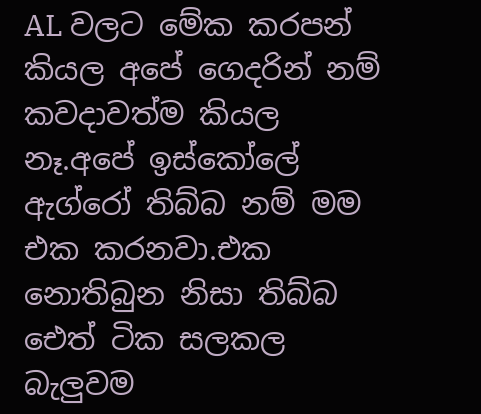AL වලට මේක කරපන් කියල අපේ ගෙදරින් නම් කවදාවත්ම කියල නෑ.අපේ ඉස්කෝලේ ඇග්රෝ තිබ්බ නම් මම එක කරනවා.එක නොතිබුන නිසා තිබ්බ ඓත් ටික සලකල බැලුවම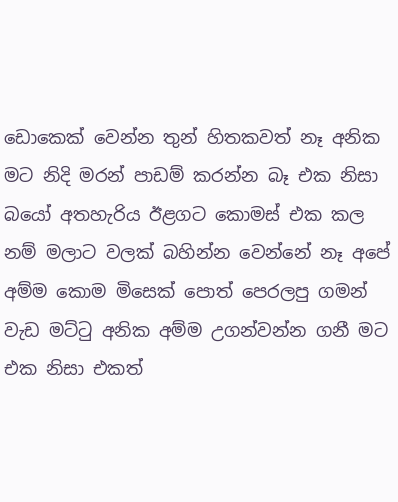ඩොකෙක් වෙන්න තුන් හිතකවත් නෑ අනික මට නිදි මරන් පාඩම් කරන්න බෑ එක නිසා බයෝ අතහැරිය ඊළගට කොමස් එක කල නම් මලාට වලක් බහින්න වෙන්නේ නෑ අපේ අම්ම කොම මිසෙක් පොත් පෙරලපු ගමන් වැඩ මට්ටු අනික අම්ම උගන්වන්න ගනී මට එක නිසා එකත්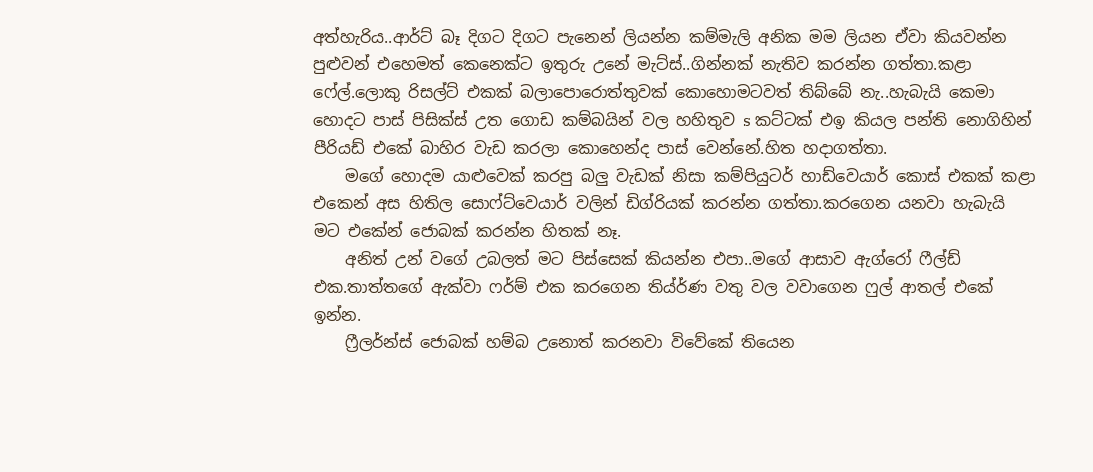අත්හැරිය..ආර්ට් බෑ දිගට දිගට පැනෙන් ලියන්න කම්මැලි අනික මම ලියන ඒවා කියවන්න පුළුවන් එහෙමත් කෙනෙක්ට ඉතුරු උනේ මැට්ස්..ගින්නක් නැතිව කරන්න ගත්තා.කළා ෆේල්.ලොකු රිසල්ට් එකක් බලාපොරොත්තුවක් කොහොමටවත් තිබ්බේ නැ..හැබැයි කෙමා හොදට පාස් පිසික්ස් උත ගොඩ කම්බයින් වල හහිතුව s කට්ටක් එඉ කියල පන්ති නොගිහින් පීරියඩ් එකේ බාහිර වැඩ කරලා කොහෙන්ද පාස් වෙන්නේ.හිත හදාගත්තා.
    මගේ හොදම යාළුවෙක් කරපු බලු වැඩක් නිසා කම්පියුටර් හාඩ්වෙයාර් කොස් එකක් කළා එකෙන් අස හිතිල සොෆ්ට්වෙයාර් වලින් ඩිග්රියක් කරන්න ගත්තා.කරගෙන යනවා හැබැයි මට එකේන් ජොබක් කරන්න හිතක් නෑ.
    අනිත් උන් වගේ උබලත් මට පිස්සෙක් කියන්න එපා..මගේ ආසාව ඇග්රෝ ෆීල්ඩ් එක.තාත්තගේ ඇක්වා ෆර්ම් එක කරගෙන තිය්ර්ණ වතු වල වවාගෙන ෆුල් ආතල් එකේ ඉන්න.
    ෆ්‍රීලර්න්ස් ජොබක් හම්බ උනොත් කරනවා විවේකේ තියෙන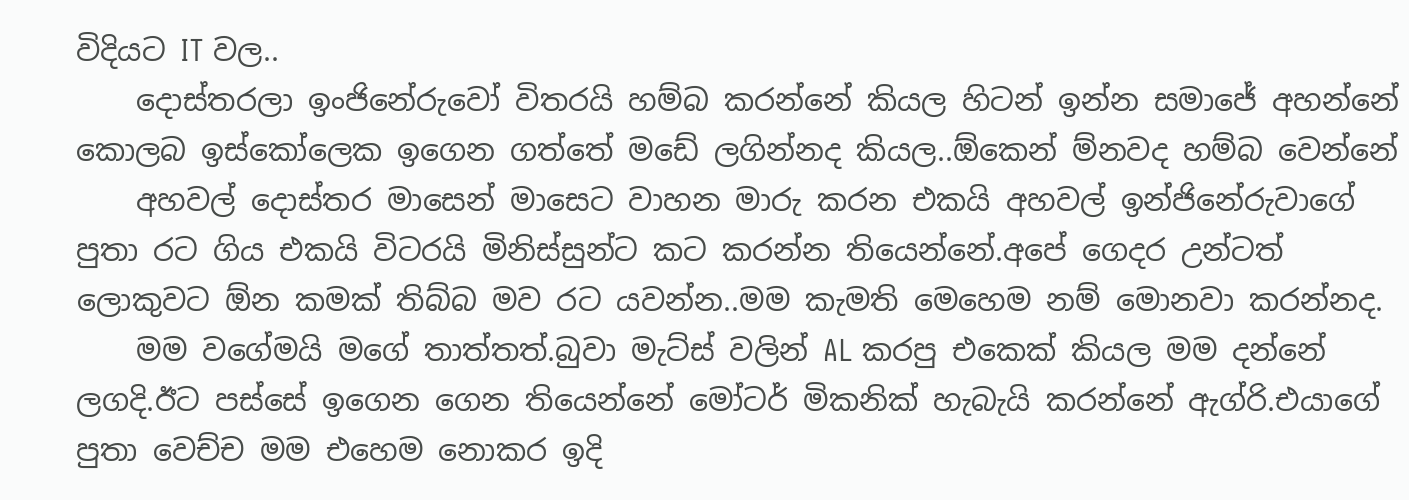විදියට IT වල..
    දොස්තරලා ඉංජිනේරුවෝ විතරයි හම්බ කරන්නේ කියල හිටන් ඉන්න සමාජේ අහන්නේ කොලබ ඉස්කෝලෙක ඉගෙන ගත්තේ මඩේ ලගින්නද කියල..ඕකෙන් ම්නවද හම්බ වෙන්නේ
    අහවල් දොස්තර මාසෙන් මාසෙට වාහන මාරු කරන එකයි අහවල් ඉන්ජිනේරුවාගේ පුතා රට ගිය එකයි විටරයි මිනිස්සුන්ට කට කරන්න තියෙන්නේ.අපේ ගෙදර උන්ටත් ලොකුවට ඕන කමක් තිබ්බ මව රට යවන්න..මම කැමති මෙහෙම නම් මොනවා කරන්නද.
    මම වගේමයි මගේ තාත්තත්.බුවා මැට්ස් වලින් AL කරපු එකෙක් කියල මම දන්නේ ලගදි.ඊට පස්සේ ඉගෙන ගෙන තියෙන්නේ මෝටර් මිකනික් හැබැයි කරන්නේ ඇග්රි.එයාගේ පුතා වෙච්ච මම එහෙම නොකර ඉදි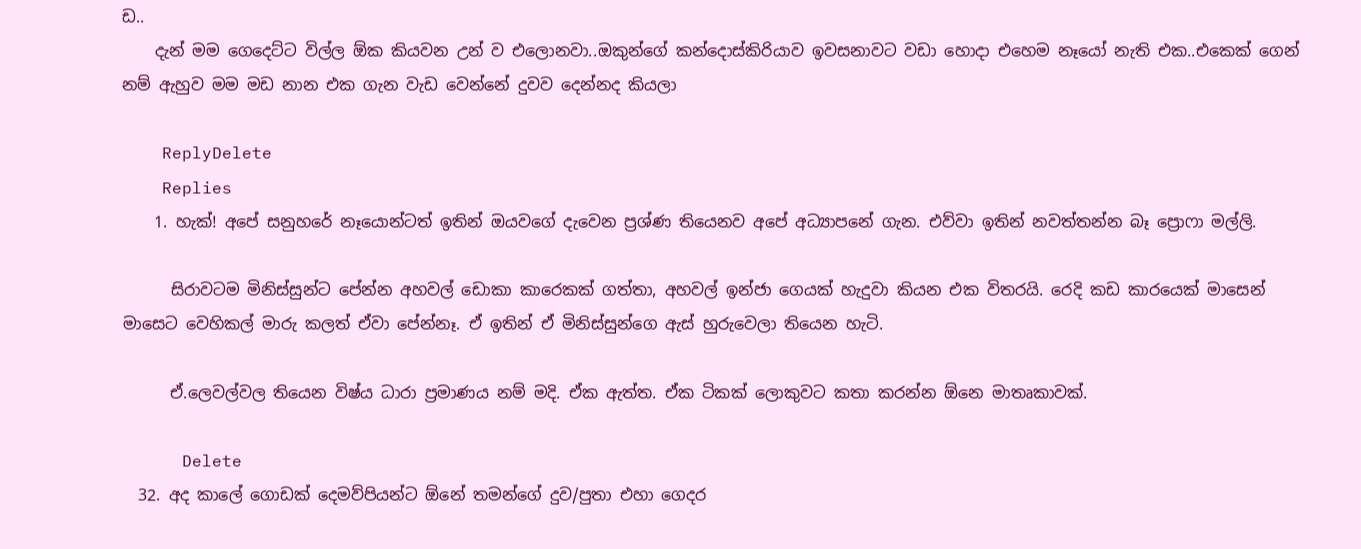ඩ..
    දැන් මම ගෙදෙට්ට විල්ල ඕක කියවන උන් ව එලොනවා..ඔකුන්ගේ කන්දොස්කිරියාව ඉවසනාවට වඩා හොදා එහෙම නෑයෝ නැති එක..එකෙක් ගෙන් නම් ඇහුව මම මඩ නාන එක ගැන වැඩ වෙන්නේ දුවව දෙන්නද කියලා

    ReplyDelete
    Replies
    1. හැක්! අපේ සනුහරේ නෑයොන්ටත් ඉතින් ඔයවගේ දැවෙන ප්‍රශ්ණ තියෙනව අපේ අධ්‍යාපනේ ගැන. එව්වා ඉතින් නවත්තන්න බෑ ප්‍රොෆා මල්ලි.

      සිරාවටම මිනිස්සුන්ට පේන්න අහවල් ඩොකා කාරෙකක් ගත්තා, අහවල් ඉන්ජා ගෙයක් හැදුවා කියන එක විතරයි. රෙදි කඩ කාරයෙක් මාසෙන් මාසෙට වෙහිකල් මාරු කලත් ඒවා පේන්නෑ. ඒ ඉතින් ඒ මිනිස්සුන්ගෙ ඇස් හුරුවෙලා තියෙන හැටි.

      ඒ.ලෙවල්වල තියෙන විෂ්ය ධාරා ප්‍රමාණය නම් මදි. ඒක ඇත්ත. ඒක ටිකක් ලොකුවට කතා කරන්න ඕනෙ මාතෘකාවක්.

      Delete
  32. අද කාලේ ගොඩක් දෙමව්පියන්ට ඕනේ තමන්ගේ දුව/පුතා එහා ගෙදර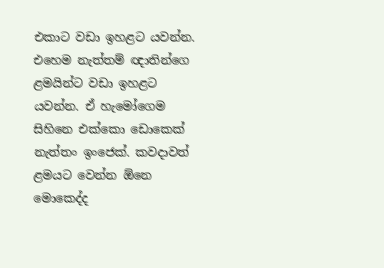එකාට වඩා ඉහළට යවන්න. එහෙම නැත්තම් ඥාතින්ගෙ ළමයින්ට වඩා ඉහළට යවන්න. ඒ හැමෝගෙම සිහිනෙ එක්කො ඩොකෙක් නැත්තං ඉංජෙක්. කවදාවත් ළමයට වෙන්න ඕනෙ මොකෙද්ද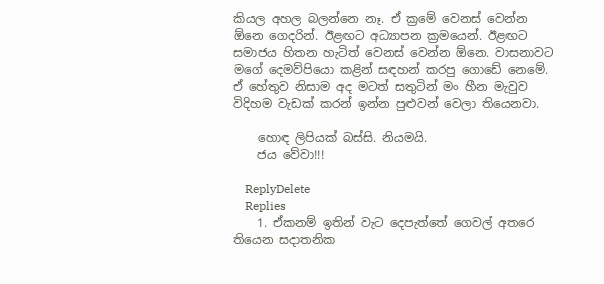කියල අහල බලන්නෙ නෑ. ඒ ක්‍රමේ වෙනස් වෙන්න ඕනෙ ගෙදරින්. ඊළඟට අධ්‍යාපන ක්‍රමයෙන්. ඊළඟට සමාජය හිතන හැටිත් වෙනස් වෙන්න ඕනෙ. වාසනාවට මගේ දෙමව්පියො කළින් සඳහන් කරපු ගොඩේ නෙමේ. ඒ හේතුව නිසාම අද මටත් සතුටින් මං හීන මැවුව විදිහම වැඩක් කරන් ඉන්න පුළුවන් වෙලා තියෙනවා.

    හොඳ ලිපියක් බස්සි. නියමයි.
    ජය වේවා!!!

    ReplyDelete
    Replies
    1. ඒකනම් ඉතින් වැට දෙපැත්තේ ගෙවල් අතරෙ තියෙන සදාතනික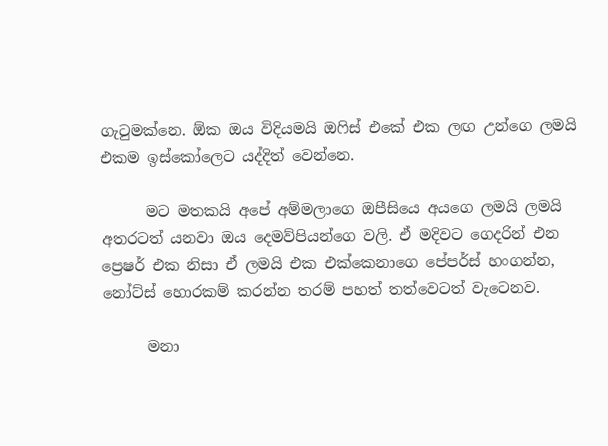ගැටුමක්නෙ. ඕක ඔය විදියමයි ඔෆිස් එකේ එක ලඟ උන්ගෙ ලමයි එකම ඉස්කෝලෙට යද්දිත් වෙන්නෙ.

      මට මතකයි අපේ අම්මලාගෙ ඔපීසියෙ අයගෙ ලමයි ලමයි අතරටත් යනවා ඔය දෙමව්පියන්ගෙ වලි. ඒ මදිවට ගෙදරින් එන ප්‍රෙෂර් එක නිසා ඒ ලමයි එක එක්කෙනාගෙ පේපර්ස් හංගන්න, නෝට්ස් හොරකම් කරන්න තරම් පහත් තත්වෙටත් වැටෙනව.

      මනා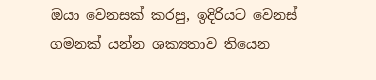ඔයා වෙනසක් කරපු, ඉදිරියට වෙනස් ගමනක් යන්න ශක්‍යතාව තියෙන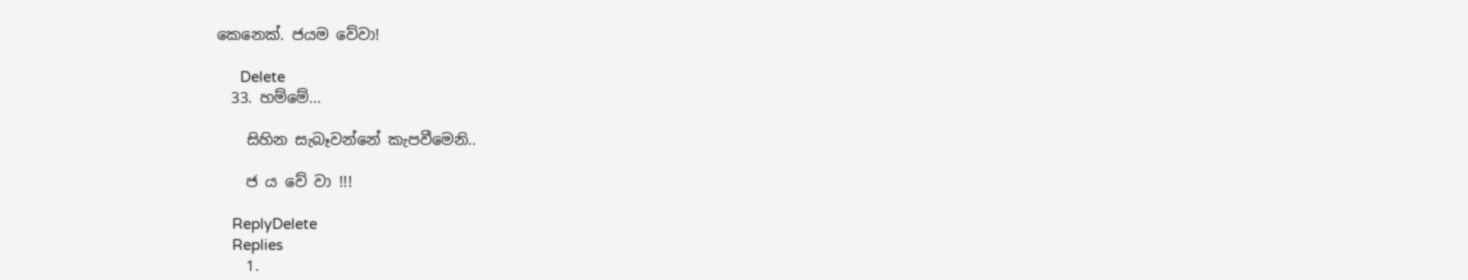කෙනෙක්. ජයම වේවා!

      Delete
  33. හම්මේ...

    සිහින සැබෑවන්නේ කැපවීමෙනි..

    ජ ය වේ වා !!!

    ReplyDelete
    Replies
    1.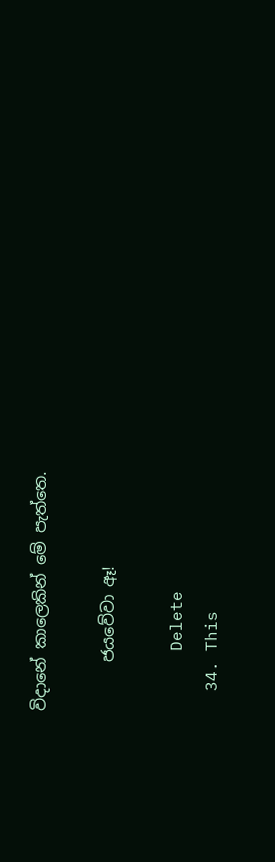විදානේ කාලෙකින් මේ පැත්තෙ.

      ජයවේවා ඈ!

      Delete
  34. This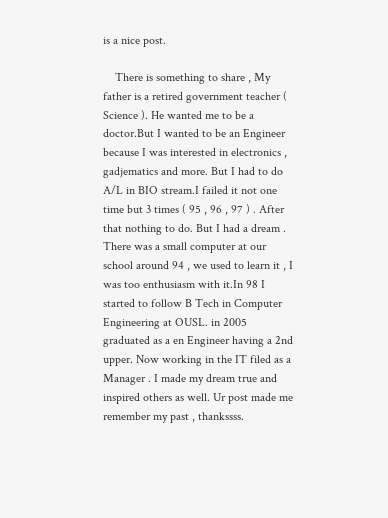is a nice post.

    There is something to share , My father is a retired government teacher ( Science ). He wanted me to be a doctor.But I wanted to be an Engineer because I was interested in electronics , gadjematics and more. But I had to do A/L in BIO stream.I failed it not one time but 3 times ( 95 , 96 , 97 ) . After that nothing to do. But I had a dream . There was a small computer at our school around 94 , we used to learn it , I was too enthusiasm with it.In 98 I started to follow B Tech in Computer Engineering at OUSL. in 2005 graduated as a en Engineer having a 2nd upper. Now working in the IT filed as a Manager . I made my dream true and inspired others as well. Ur post made me remember my past , thankssss.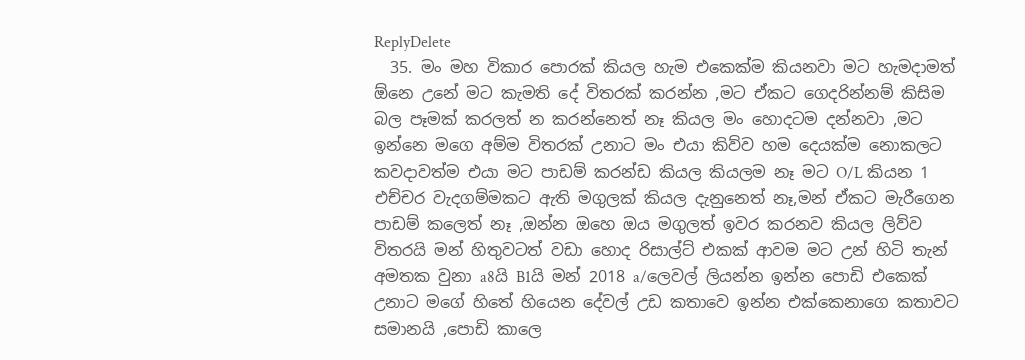ReplyDelete
  35. මං මහ විකාර පොරක් කියල හැම එකෙක්ම කියනවා මට හැමදාමත් ඕනෙ උනේ මට කැමති දේ විතරක් කරන්න ,මට ඒකට ගෙදරින්නම් කිසිම බල පෑමක් කරලත් න කරන්නෙත් නෑ කියල මං හොදටම දන්නවා ,මට ඉන්නෙ මගෙ අම්ම විතරක් උනාට මං එයා කිව්ව හම දෙයක්ම නොකලට කවදාවත්ම එයා මට පාඩම් කරන්ඩ කියල කියලම නෑ මට O/L කියන 1 එච්චර වැදගම්මකට ඇති මගුලක් කියල දැනුනෙත් නෑ,මන් ඒකට මැරීගෙන පාඩම් කලෙත් නෑ ,ඔන්න ඔහෙ ඔය මගුලත් ඉවර කරනව කියල ලිව්ව විතරයි මන් හිතුවටත් වඩා හොද රිසාල්ට් එකක් ආවම මට උන් හිටි තැන් අමතක වුනා a8යි B1යි මන් 2018 a/ලෙවල් ලියන්න ඉන්න පොඩි එකෙක් උනාට මගේ හිතේ හියෙන දේවල් උඩ කතාවෙ ඉන්න එක්කෙනාගෙ කතාවට සමානයි ,පොඩි කාලෙ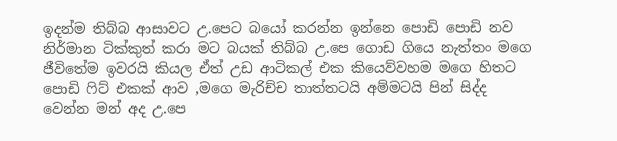ඉදන්ම තිබ්බ ආසාවට උ.පෙට බයෝ කරන්න ඉන්නෙ පොඩි පොඩි නව නිර්මාන ටික්කුත් කරා මට බයක් තිබ්බ උ.පෙ ගොඩ ගියෙ නැත්තං මගෙ ජීවිතේම ඉවරයි කියල ඒත් උඩ ආටිකල් එක කියෙව්වහම මගෙ හිතට පොඩි ෆිට් එකක් ආව ,මගෙ මැරිච්ච තාත්තටයි අම්මටයි පින් සිද්ද වෙන්න මන් අද උ.පෙ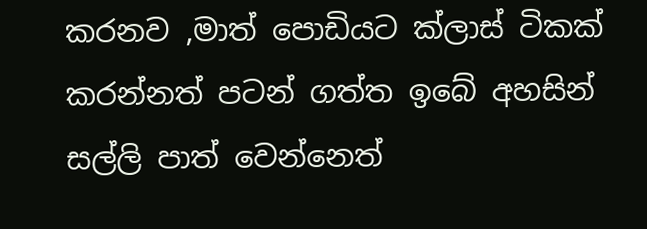කරනව ,මාත් පොඩියට ක්ලාස් ටිකක් කරන්නත් පටන් ගත්ත ඉබේ අහසින් සල්ලි පාත් වෙන්නෙත්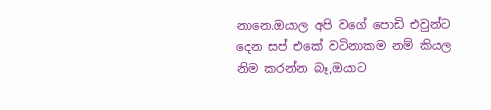නානෙ.ඔයාල අපි වගේ පොඩි එවුන්ට දෙන සප් එකේ වටිනාකම නම් කියල නිම කරන්න බෑ,ඔයාට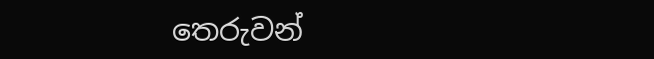තෙරුවන්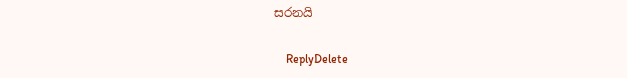සරනයි

    ReplyDelete